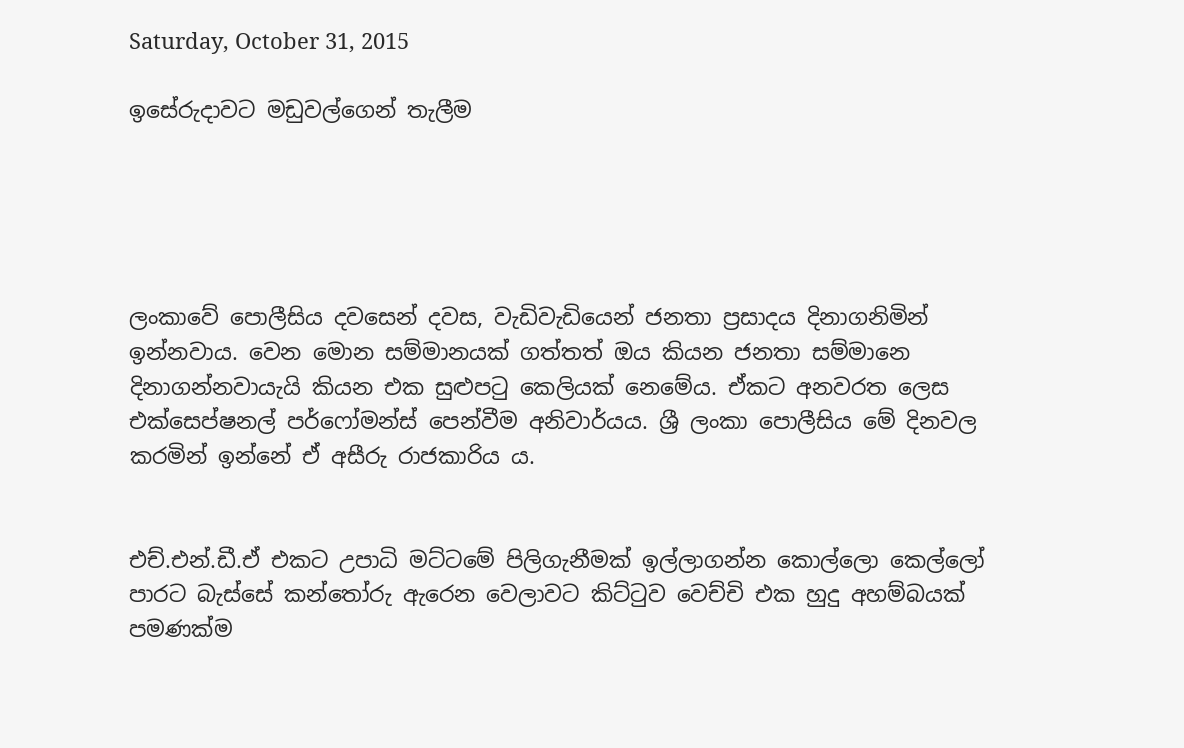Saturday, October 31, 2015

ඉසේරුදාවට මඩුවල්ගෙන් තැලීම





ලංකාවේ පොලීසිය දවසෙන් දවස, වැඩිවැඩියෙන් ජනතා ප්‍රසාදය දිනාගනිමින් ඉන්නවාය. වෙන මොන සම්මානයක් ගත්තත් ඔය කියන ජනතා සම්මානෙ දිනාගන්නවායැයි කියන එක සුළුපටු කෙලියක් නෙමේය. ඒකට අනවරත ලෙස එක්සෙප්ෂනල් පර්ෆෝමන්ස් පෙන්වීම අනිවාර්යය. ශ්‍රී ලංකා පොලීසිය මේ දිනවල කරමින් ඉන්නේ ඒ අසීරු රාජකාරිය ය.


එච්.එන්.ඩී.ඒ එකට උපාධි මට්ටමේ පිලිගැනීමක් ඉල්ලාගන්න කොල්ලො කෙල්ලෝ පාරට බැස්සේ කන්තෝරු ඇරෙන වෙලාවට කිට්ටුව වෙච්චි එක හුදු අහම්බයක් පමණක්ම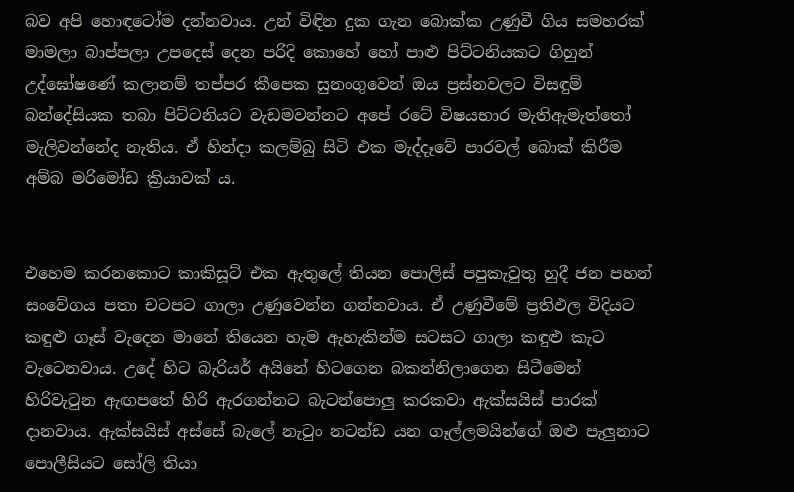බව අපි හොඳටෝම දන්නවාය. උන් විඳින දුක ගැන බොක්ක උණුවී ගිය සමහරක් මාමලා බාප්පලා උපදෙස් දෙන පරිදි කොහේ හෝ පාළු පිට්ටනියකට ගිහුන් උද්ඝෝෂණේ කලානම් තප්පර කීපෙක සුනංගුවෙන් ඔය ප්‍රස්නවලට විසඳුම් බන්දේසියක තබා පිට්ටනියට වැඩමවන්නට අපේ රටේ විෂයභාර මැතිඇමැත්තෝ මැලිවන්නේද නැතිය. ඒ හින්දා කලම්බු සිටි එක මැද්දෑවේ පාරවල් බොක් කිරීම  අම්බ මරිමෝඩ ක්‍රියාවක්‍ ය.


එහෙම කරනකොට කාකිසූට් එක ඇතුලේ තියන පොලිස් පපුකැවුතු හුදී ජන පහන් සංවේගය පතා චටපට ගාලා උණුවෙන්න ගන්නවාය. ඒ උණුවීමේ ප්‍රතිඵල විදියට කඳුළු ගෑස් වැදෙන මානේ තියෙන හැම ඇහැකින්ම සටසට ගාලා කඳුළු කැට වැටෙනවාය. උදේ හිට බැරියර් අයිනේ හිටගෙන බකන්නිලාගෙන සිටීමෙන් හිරිවැටුන ඇඟපතේ හිරි ඇරගන්නට බැටන්පොලු කරකවා ඇක්සයිස් පාරක් දානවාය. ඇක්සයිස් අස්සේ බැලේ නැටුං නටන්ඩ යන ගෑල්ලමයින්ගේ ඔළු පැලුනාට පොලීසියට සෝලි තියා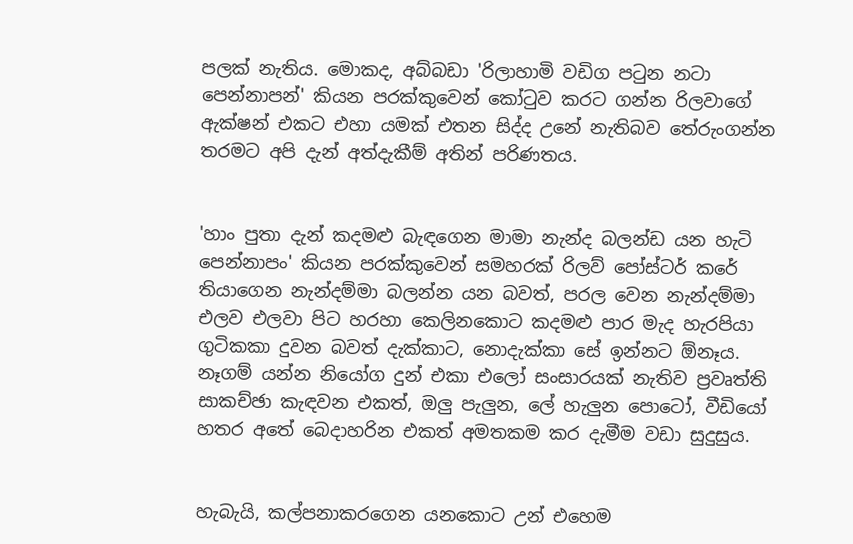පලක් නැතිය. මොකද, අබ්බඩා 'රිලාහාමි වඩිග පටුන නටා පෙන්නාපන්' කියන පරක්කුවෙන් කෝටුව කරට ගන්න රිලවාගේ ඇක්ෂන් එකට එහා යමක් එතන සිද්ද උනේ නැතිබව තේරුංගන්න තරමට අපි දැන් අත්දැකීම් අතින් පරිණතය.


'හාං පුතා දැන් කදමළු බැඳගෙන මාමා නැන්ද බලන්ඩ යන හැටි පෙන්නාපං' කියන පරක්කුවෙන් සමහරක් රිලව් පෝස්ටර් කරේ තියාගෙන නැන්දම්මා බලන්න යන බවත්, පරල වෙන නැන්දම්මා එලව එලවා පිට හරහා කෙලිනකොට කදමළු පාර මැද හැරපියා ගුටිකකා දුවන බවත් දැක්කාට, නොදැක්කා සේ ඉන්නට ඕනෑය. නෑගම් යන්න නියෝග දුන් එකා එලෝ සංසාරයක් නැතිව ප්‍රවෘත්ති සාකච්ඡා කැඳවන එකත්, ඔලු පැලුන, ලේ හැලුන පොටෝ, වීඩියෝ හතර අතේ බෙදාහරින එකත් අමතකම කර දැමීම වඩා සුදුසුය.


හැබැයි, කල්පනාකරගෙන යනකොට උන් එහෙම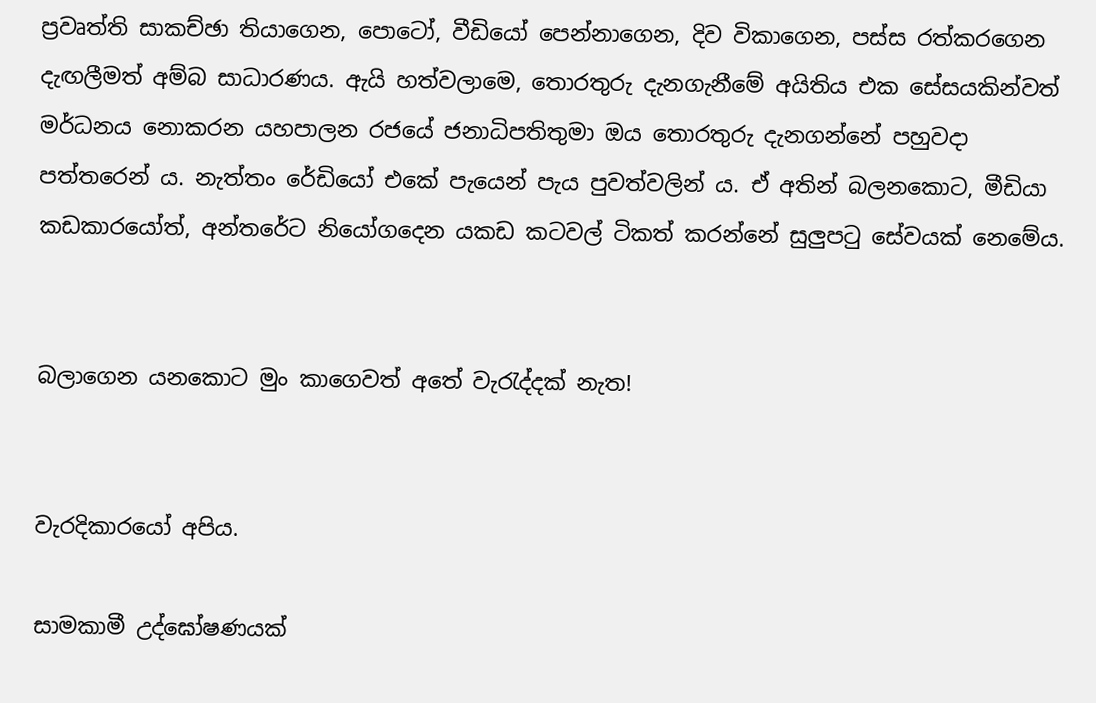ප්‍රවෘත්ති සාකච්ඡා තියාගෙන, පොටෝ, වීඩියෝ පෙන්නාගෙන, දිව විකාගෙන, පස්ස රත්කරගෙන දැඟලීමත් අම්බ සාධාරණය. ඇයි හත්වලාමෙ, තොරතුරු දැනගැනීමේ අයිතිය එක සේසයකින්වත් මර්ධනය නොකරන යහපාලන රජයේ ජනාධිපතිතුමා ඔය තොරතුරු දැනගන්නේ පහුවදා පත්තරෙන් ය. නැත්තං රේඩියෝ එකේ පැයෙන් පැය පුවත්වලින්‍ ය. ඒ අතින් බලනකොට, මීඩියා කඩකාරයෝත්, අන්තරේට නියෝගදෙන යකඩ කටවල් ටිකත් කරන්නේ සුලුපටු සේවයක් නෙමේය.


බලාගෙන යනකොට මුං කාගෙවත් අතේ වැරැද්දක් නැත!


වැරදිකාරයෝ අපිය.

සාමකාමී උද්ඝෝෂණයක්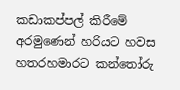කඩාකප්පල් කිරීමේ අරමුණෙන් හරියට හවස හතරහමාරට කන්තෝරු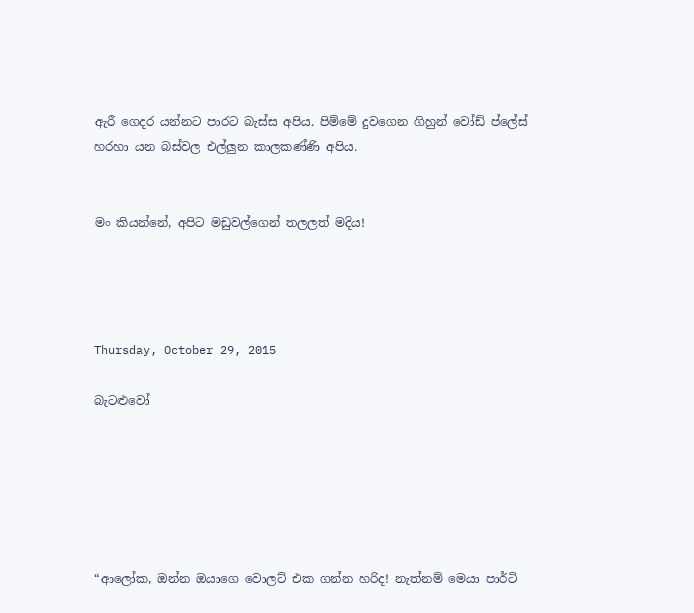ඇරී ගෙදර යන්නට පාරට බැස්ස අපිය. පිම්මේ දුවගෙන ගිහුන් වෝඩ් ප්ලේස් හරහා යන බස්වල එල්ලුන කාලකණ්ණි අපිය.


මං කියන්නේ, අපිට මඩුවල්ගෙන් තලලත් මදිය!




Thursday, October 29, 2015

බැටළුවෝ






“ආලෝක, ඔන්න ඔයාගෙ වොලට් එක ගන්න හරිද! නැත්නම් මෙයා පාර්ටි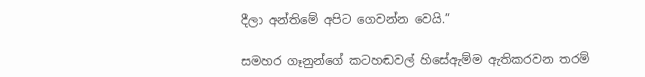දීලා අන්තිමේ අපිට ගෙවන්න වෙයි.”

සමහර ගෑනුන්ගේ කටහඬවල් හිසේඇම්ම ඇතිකරවන තරම්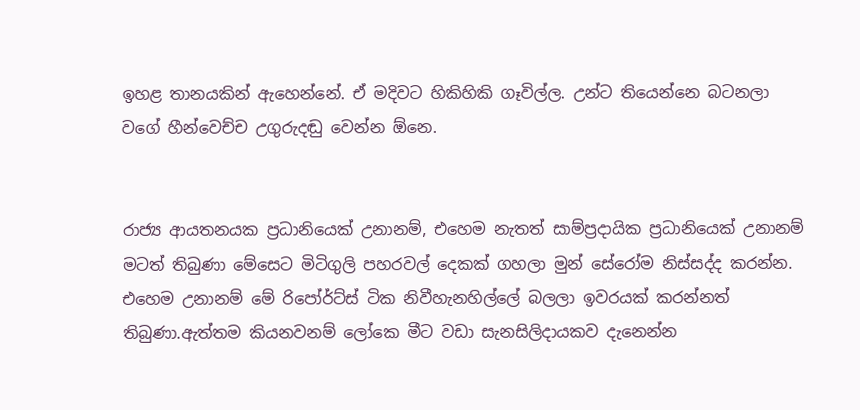ඉහළ තානයකින් ඇහෙන්නේ. ඒ මදිවට හිකිහිකි ගෑවිල්ල. උන්ට තියෙන්නෙ බටනලා වගේ හීන්වෙච්ච උගුරුදඬු වෙන්න ඕනෙ.


රාජ්‍ය ආයතනයක ප්‍රධානියෙක් උනානම්, එහෙම නැතත් සාම්ප්‍රදායික ප්‍රධානියෙක් උනානම් මටත් තිබුණා මේසෙට මිටිගුලි පහරවල් දෙකක් ගහලා මුන් සේරෝම නිස්සද්ද කරන්න. එහෙම උනානම් මේ රිපෝර්ට්ස් ටික නිවීහැනහිල්ලේ බලලා ඉවරයක් කරන්නත් තිබුණා.ඇත්තම කියනවනම් ලෝකෙ මීට වඩා සැනසිලිදායකව දැනෙන්න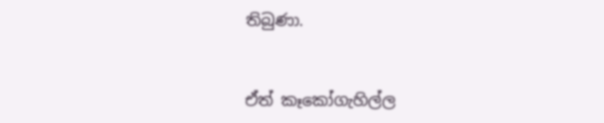තිබුණා.


ඒත් කෑකෝගැහිල්ල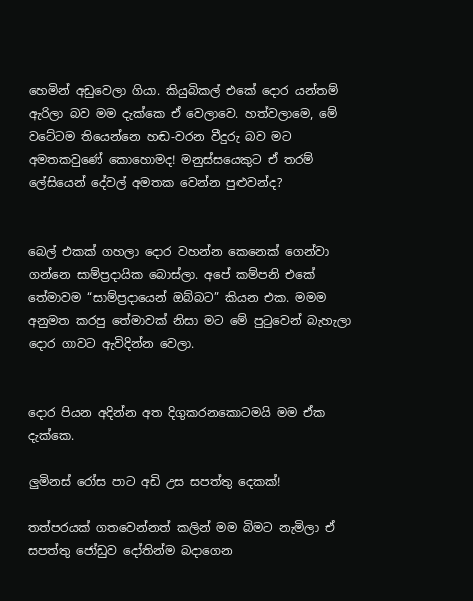හෙමින් අඩුවෙලා ගියා. කියුබිකල් එකේ දොර යන්තම් ඇරිලා බව මම දැක්කෙ ඒ වෙලාවෙ. හත්වලාමෙ, මේ වටේටම තියෙන්නෙ හඬ-වරන වීදුරු බව මට අමතකවුණේ කොහොමද! මනුස්සයෙකුට ඒ තරම් ලේසියෙන් දේවල් අමතක වෙන්න පුළුවන්ද?


බෙල් එකක් ගහලා දොර වහන්න කෙනෙක් ගෙන්වා ගන්නෙ සාම්ප්‍රදායික බොස්ලා. අපේ කම්පනි එකේ තේමාවම “සාම්ප්‍රදායෙන් ඔබ්බට” කියන එක. මමම අනුමත කරපු තේමාවක් නිසා මට මේ පුටුවෙන් බැහැලා දොර ගාවට ඇවිදින්න වෙලා.


දොර පියන අදින්න අත දිගුකරනකොටමයි මම ඒක දැක්කෙ.

ලුමිනස් රෝස පාට අඩි උස සපත්තු දෙකක්!

තත්පරයක් ගතවෙන්නත් කලින් මම බිමට නැමිලා ඒ සපත්තු ජෝඩුව දෝතින්ම බදාගෙන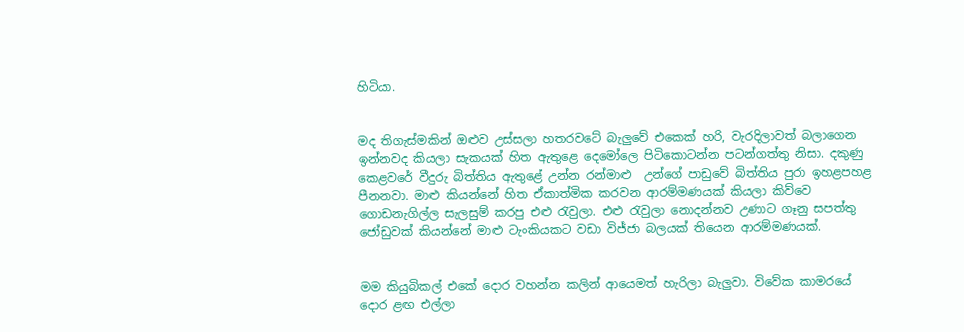හිටියා.


මද තිගැස්මකින් ඔළුව උස්සලා හතරවටේ බැලුවේ එකෙක් හරි, වැරදිලාවත් බලාගෙන ඉන්නවද කියලා සැකයක් හිත ඇතුළෙ දෙමෝලෙ පිටිකොටන්න පටන්ගත්තු නිසා. දකුණු කෙළවරේ වීදුරු බිත්තිය ඇතුළේ උන්න රන්මාළු  උන්ගේ පාඩුවේ බිත්තිය පුරා ඉහළපහළ පීනනවා. මාළු කියන්නේ හිත ඒකාත්මික කරවන ආරම්මණයක් කියලා කිව්වෙ ගොඩනැගිල්ල සැලසුම් කරපු එළු රැවුලා. එළු රැවුලා නොදන්නව උණාට ගෑනු සපත්තු ජෝඩුවක් කියන්නේ මාළු ටැංකියකට වඩා විජ්ජා බලයක් තියෙන ආරම්මණයක්.


මම කියුබිකල් එකේ දොර වහන්න කලින් ආයෙමත් හැරිලා බැලුවා. විවේක කාමරයේ දොර ළඟ එල්ලා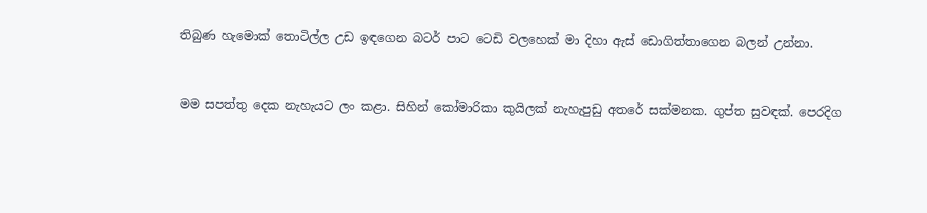තිබුණ හැමොක් තොටිල්ල උඩ ඉඳගෙන බටර් පාට ටෙඩි වලහෙක් මා දිහා ඇස් ඩොගිත්තාගෙන බලන් උන්නා.


මම සපත්තු දෙක නැහැයට ලං කළා. සිහින් කෝමාරිකා කුයිලක් නැහැපුඩු අතරේ සක්මනක. ගුප්ත සුවඳක්. පෙරදිග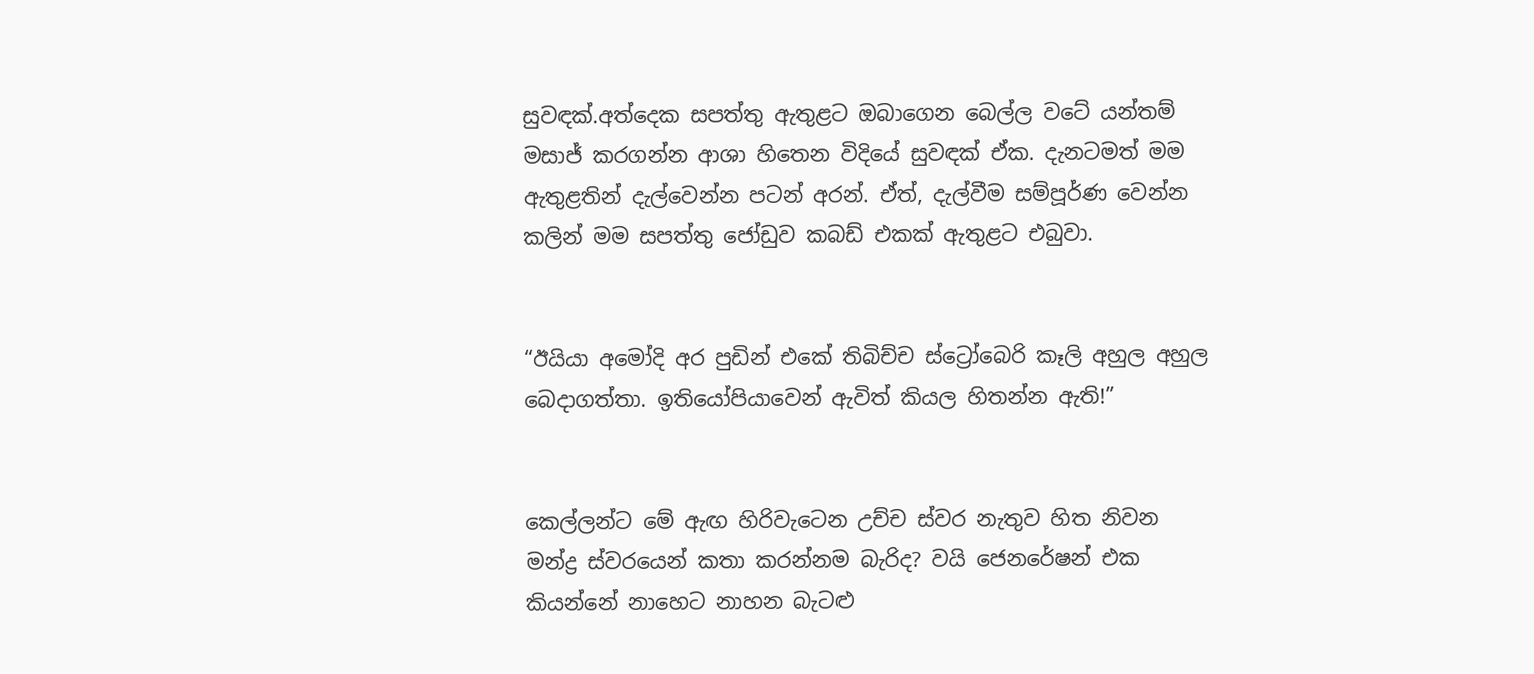සුවඳක්.අත්දෙක සපත්තු ඇතුළට ඔබාගෙන බෙල්ල වටේ යන්තම් මසාජ් කරගන්න ආශා හිතෙන විදියේ සුවඳක් ඒක. දැනටමත් මම ඇතුළතින් දැල්වෙන්න පටන් අරන්. ඒත්, දැල්වීම සම්පූර්ණ වෙන්න කලින් මම සපත්තු ජෝඩුව කබඩ් එකක් ඇතුළට එබුවා.


“ඊයියා අමෝදි අර පුඩින් එකේ තිබිච්ච ස්ට්‍රෝබෙරි කෑලි අහුල අහුල බෙදාගත්තා. ඉතියෝපියාවෙන් ඇවිත් කියල හිතන්න ඇති!”


කෙල්ලන්ට මේ ඇඟ හිරිවැටෙන උච්ච ස්වර නැතුව හිත නිවන මන්ද්‍ර ස්වරයෙන් කතා කරන්නම බැරිද? වයි ජෙනරේෂන් එක කියන්නේ නාහෙට නාහන බැටළු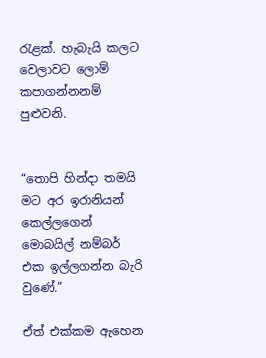රැළක්. හැබැයි කලට වෙලාවට ලොම් කපාගන්නනම් පුළුවනි.


“තොපි හින්දා තමයි මට අර ඉරානියන් කෙල්ලගෙන් මොබයිල් නම්බර් එක ඉල්ලගන්න බැරි වුණේ.”

ඒත් එක්කම ඇහෙන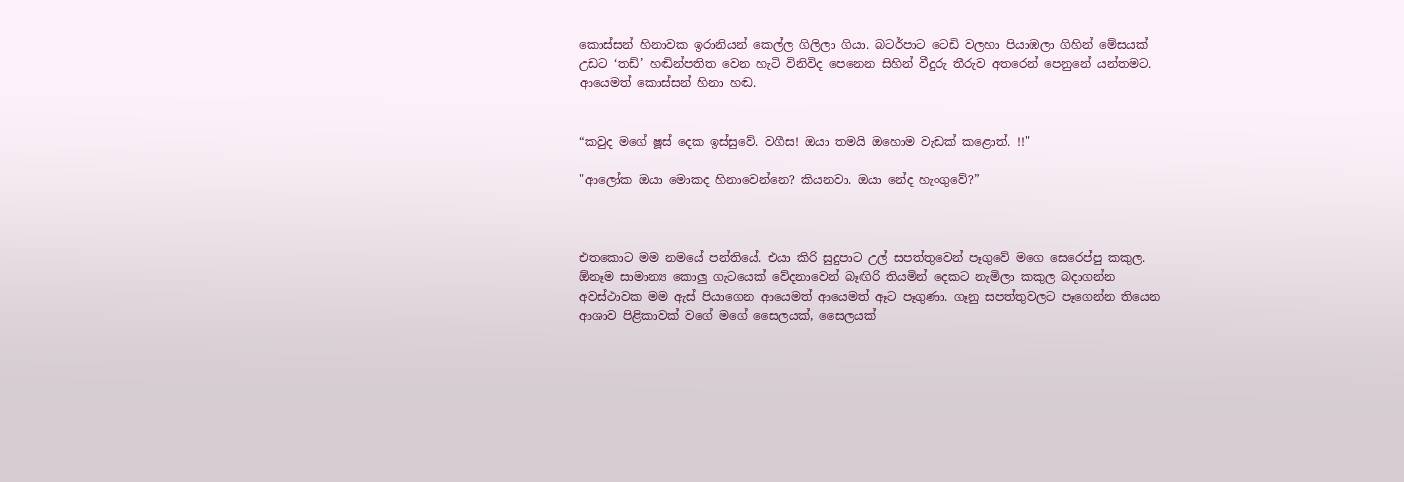කොස්සන් හිනාවක ඉරානියන් කෙල්ල ගිලිලා ගියා. බටර්පාට ටෙඩි වලහා පියාඹලා ගිහින් මේසයක් උඩට ‘තඩ්’ හඬින්පතිත වෙන හැටි විනිවිද පෙනෙන සිහින් වීදුරු තීරුව අතරෙන් පෙනුනේ යන්තමට. ආයෙමත් කොස්සන් හිනා හඬ.


“කවුද මගේ ෂූස් දෙක ඉස්සුවේ. වගීස! ඔයා තමයි ඔහොම වැඩක් කළොත්. !!"

"ආලෝක ඔයා මොකද හිනාවෙන්නෙ? කියනවා. ඔයා නේද හැංගුවේ?”



එතකොට මම නමයේ පන්තියේ. එයා කිරි සුදුපාට උල් සපත්තුවෙන් පෑගුවේ මගෙ සෙරෙප්පු කකුල. ඕනෑම සාමාන්‍ය කොලු ගැටයෙක් වේදනාවෙන් බෑඟිරි තියමින් දෙකට නැමිලා කකුල බදාගන්න අවස්ථාවක මම ඇස් පියාගෙන ආයෙමත් ආයෙමත් ඈට පෑගුණා. ගෑනු සපත්තුවලට පෑගෙන්න තියෙන ආශාව පිළිකාවක් වගේ මගේ සෛලයක්, සෛලයක්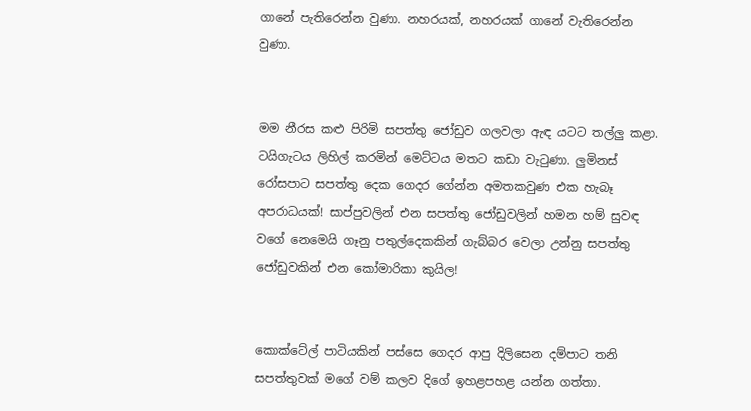ගානේ පැතිරෙන්න වුණා. නහරයක්, නහරයක් ගානේ වැතිරෙන්න වුණා.


මම නීරස කළු පිරිමි සපත්තු ජෝඩුව ගලවලා ඇඳ යටට තල්ලු කළා. ටයිගැටය ලිහිල් කරමින් මෙට්ටය මතට කඩා වැටුණා. ලුමිනස් රෝසපාට සපත්තු දෙක ගෙදර ගේන්න අමතකවුණ එක හැබෑ අපරාධයක්! සාප්පුවලින් එන සපත්තු ජෝඩුවලින් හමන හම් සුවඳ වගේ නෙමෙයි ගෑනු පතුල්දෙකකින් ගැබ්බර වෙලා උන්නු සපත්තු ජෝඩුවකින් එන කෝමාරිකා කුයිල!


කොක්ටේල් පාටියකින් පස්සෙ ගෙදර ආපු දිලිසෙන දම්පාට තනි සපත්තුවක් මගේ වම් කලව දිගේ ඉහළපහළ යන්න ගත්තා.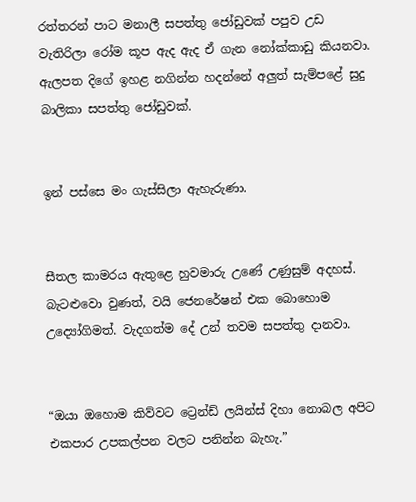රත්තරන් පාට මනාලී සපත්තු ජෝඩුවක් පපුව උඩ වැතිරිලා රෝම කූප ඇද ඇද ඒ ගැන නෝක්කාඩු කියනවා. ඇලපත දිගේ ඉහළ නගින්න හදන්නේ අලුත් සැම්පළේ සුදු බාලිකා සපත්තු ජෝඩුවක්.


ඉන් පස්සෙ මං ගැස්සිලා ඇහැරුණා.


සීතල කාමරය ඇතුළෙ හුවමාරු උණේ උණුසුම් අදහස්. බැටළුවො වුණත්, වයි ජෙනරේෂන් එක බොහොම උද්‍යෝගිමත්. වැදගත්ම දේ උන් තවම සපත්තු දානවා.


“ඔයා ඔහොම කිව්වට ට්‍රෙන්ඩ් ලයින්ස් දිහා නොබල අපිට එකපාර උපකල්පන වලට පනින්න බැහැ.”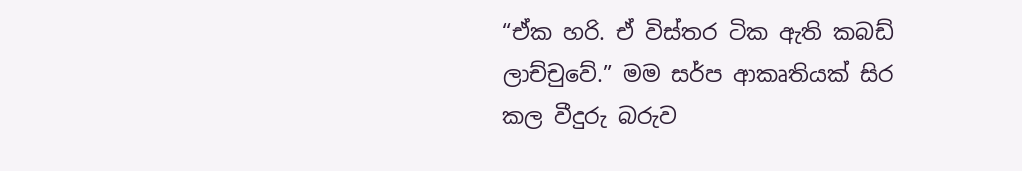“ඒක හරි. ඒ විස්තර ටික ඇති කබඩ් ලාච්චුවේ.” මම සර්ප ආකෘතියක් සිර කල වීදුරු බරුව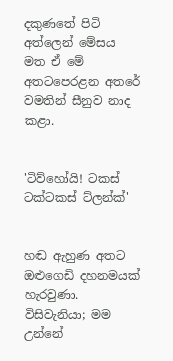දකුණතේ පිටි අත්ලෙන් මේසය මත ඒ මේ අතටපෙරළන අතරේ වමතින් සීනුව නාද කළා.


'ටිව්හෝයි! ටකස් ටක්ටකස් ට්ලන්ක්'


හඬ ඇහුණ අතට ඔළුගෙඩි දහනමයක් හැරවුණා. විසිවැනියා; මම උන්නේ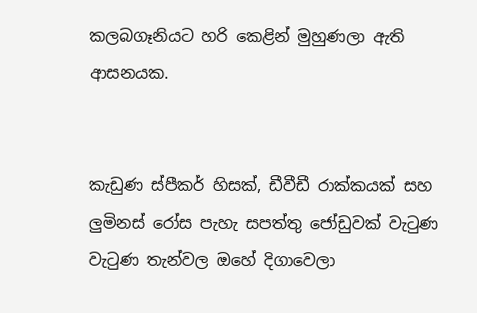කලබගෑනියට හරි කෙළින් මුහුණලා ඇති ආසනයක.


කැඩුණ ස්පීකර් හිසක්, ඩීවීඩී රාක්කයක් සහ ලුමිනස් රෝස පැහැ සපත්තු ජෝඩුවක් වැටුණ වැටුණ තැන්වල ඔහේ දිගාවෙලා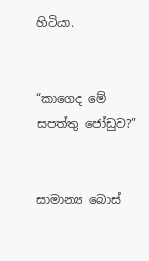හිටියා.


“කාගෙද මේ සපත්තු ජෝඩුව?”


සාමාන්‍ය බොස්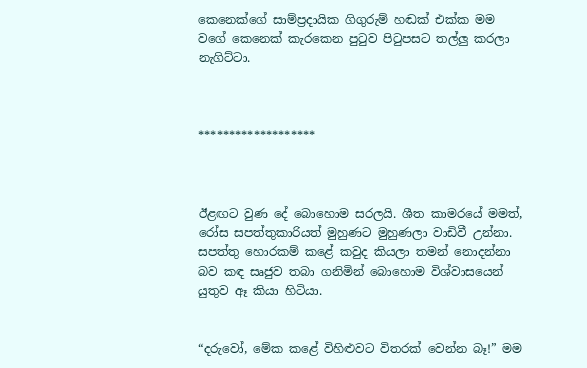කෙනෙක්ගේ සාම්ප්‍රදායික ගිගුරුම් හඬක් එක්ක මම වගේ කෙනෙක් කැරකෙන පුටුව පිටුපසට තල්ලු කරලා නැගිට්ටා.



*******************



ඊළඟට වුණ දේ බොහොම සරලයි. ශීත කාමරයේ මමත්, රෝස සපත්තුකාරියත් මුහුණට මුහුණලා වාඩිවී උන්නා. සපත්තු හොරකම් කළේ කවුද කියලා තමන් නොදන්නා බව කඳ සෘජුව තබා ගනිමින් බොහොම විශ්වාසයෙන් යුතුව ඈ කියා හිටියා.


“දරුවෝ, මේක කළේ විහිළුවට විතරක් වෙන්න බෑ!” මම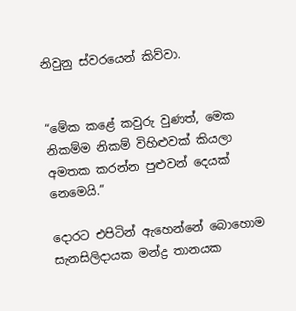නිවුනු ස්වරයෙන් කිව්වා.


“මේක කළේ කවුරු වුණත්, මෙක නිකම්ම නිකම් විහිළුවක් කියලා අමතක කරන්න පුළුවන් දෙයක් නෙමෙයි.”

දොරට එපිටින් ඇහෙන්නේ බොහොම සැනසිලිදායක මන්ද්‍ර තානයක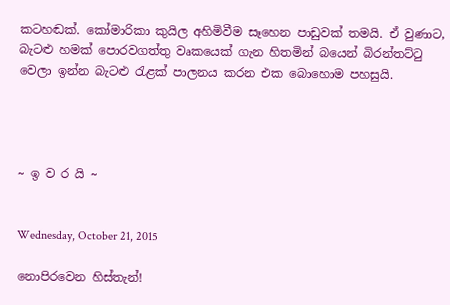කටහඬක්. කෝමාරිකා කුයිල අහිමිවීම සෑහෙන පාඩුවක් තමයි. ඒ වුණාට, බැටළු හමක් පොරවගත්තු වෘකයෙක් ගැන හිතමින් බයෙන් බිරන්තට්ටු වෙලා ඉන්න බැටළු රැළක් පාලනය කරන එක බොහොම පහසුයි.




~ ඉ ව ර යි ~


Wednesday, October 21, 2015

නොපිරවෙන හිස්තැන්!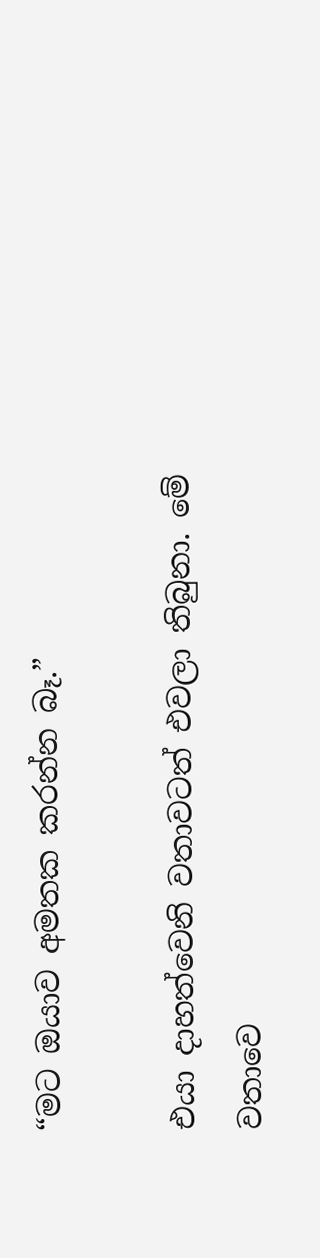“මට ඔයාව අමතක කරන්න බෑ.”

එයා දාහත්වෙනි වතාවටත් එවලා තිබුනා. මේ වතාවෙ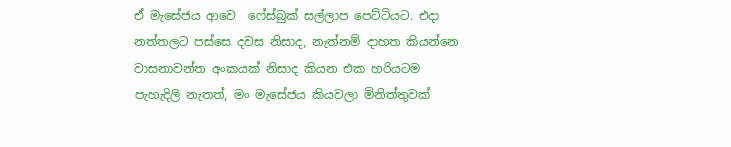ඒ මැසේජය ආවෙ  ෆේස්බුක් සල්ලාප පෙට්ටියට. එදා නත්තලට පස්සෙ දවස නිසාද, නැත්නම් දාහත කියන්නෙ වාසනාවන්ත අංකයක් නිසාද කියන එක හරියටම පැහැදිලි නැතත්, මං මැසේජය කියවලා මිනිත්තුවක්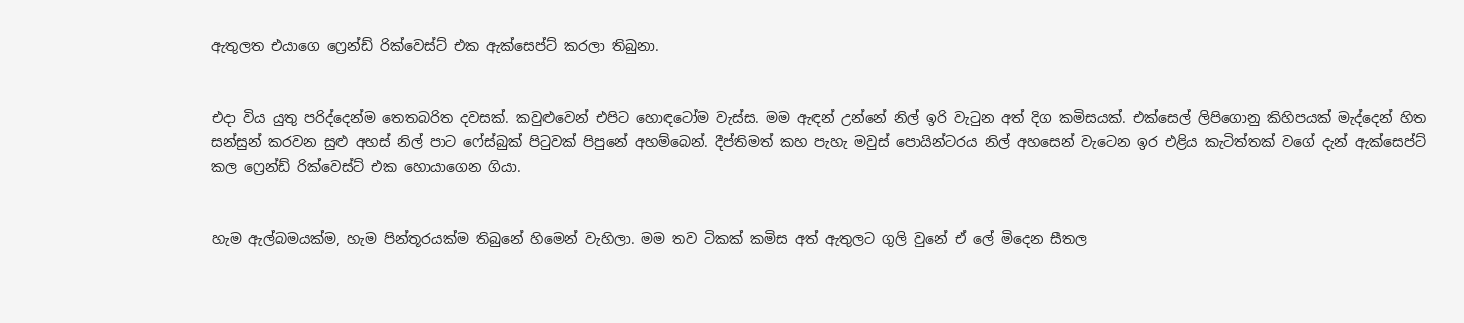ඇතුලත එයාගෙ ෆ්‍රෙන්ඩ් රික්වෙස්ට් එක ඇක්සෙප්ට් කරලා තිබුනා.


එදා විය යුතු පරිද්දෙන්ම තෙතබරිත දවසක්. කවුළුවෙන් එපිට හොඳටෝම වැස්ස. මම ඇඳන් උන්නේ නිල් ඉරි වැටුන අත් දිග කමිසයක්. එක්සෙල් ලිපිගොනු කිහිපයක් මැද්දෙන් හිත සන්සුන් කරවන සුළු අහස් නිල් පාට ෆේස්බුක් පිටුවක් පිපුනේ අහම්බෙන්. දීප්තිමත් කහ පැහැ මවුස් පොයින්ටරය නිල් අහසෙන් වැටෙන ඉර එළිය කැටිත්තක් වගේ දැන් ඇක්සෙප්ට් කල ෆ්‍රෙන්ඩ් රික්වෙස්ට් එක හොයාගෙන ගියා.


හැම ඇල්බමයක්ම, හැම පින්තූරයක්ම තිබුනේ හිමෙන් වැහිලා. මම තව ටිකක් කමිස අත් ඇතුලට ගුලි වුනේ ඒ ලේ මිදෙන සීතල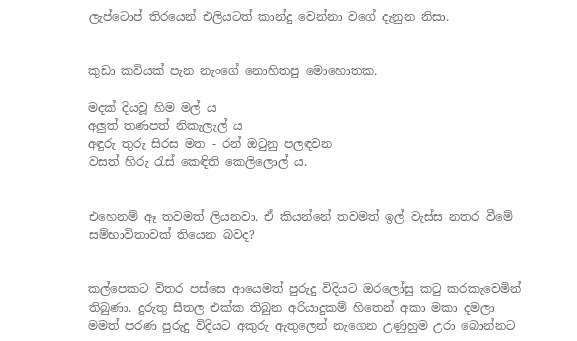ලැප්ටොප් තිර‍යෙන් එලියටත් කාන්දු වෙන්නා වගේ දැනුන නිසා.


කුඩා කවියක් පැන නැංගේ නොහිතපු මොහොතක.

මදක් දියවූ හිම මල් ය
අලුත් තණපත් නිකැලැල් ය
අඳුරු තුරු සිරස මත - රන් ඔටුනු පලඳවන
වසත් හිරු රැස් කෙඳිති කෙලිලොල් ය.


එහෙනම් ඈ තවමත් ලියනවා. ඒ කියන්නේ තවමත් ඉල් වැස්ස නතර වීමේ සම්භාවිතාවක් තියෙන බවද?


කල්පෙකට විතර පස්සෙ ආයෙමත් පුරුදු විදියට ඔරලෝසු කටු කරකැවෙමින් තිබුණා. දුරුතු සීතල එක්ක තිබුන අරියාදුකම් හිතෙන් අකා මකා දමලා මමත් පරණ පුරුදු විදියට අකුරු ඇතුලෙන් නැගෙන උණුහුම උරා බොන්නට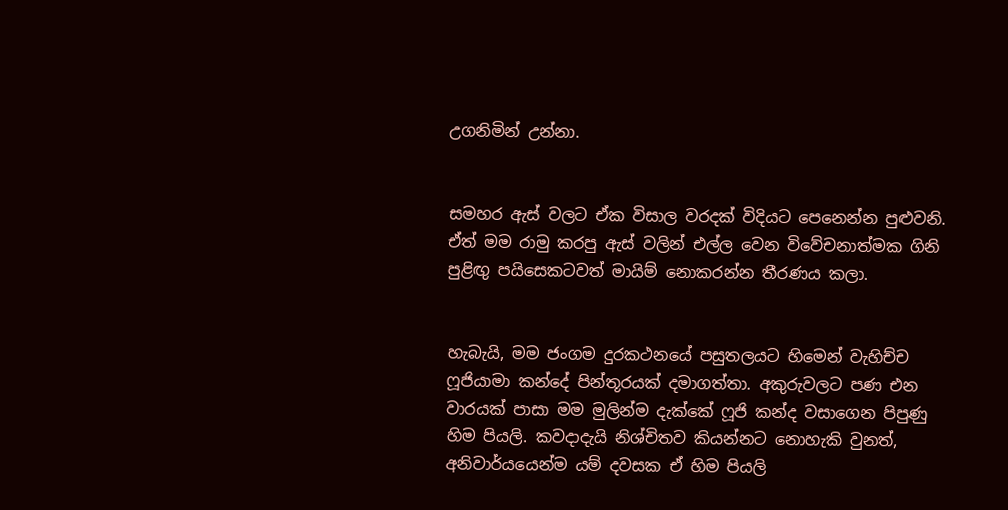උගනිමින් උන්නා.


සමහර ඇස් වලට ඒක විසාල වරදක් විදියට පෙනෙන්න පුළුවනි. ඒත් මම රාමු කරපු ඇස් වලින් එල්ල වෙන විවේචනාත්මක ගිනි පුළිඟු පයිසෙකටවත් මායිම් නොකරන්න තීරණය කලා.


හැබැයි, මම ජංගම දුරකථනයේ පසුතලයට හිමෙන් වැහිච්ච ෆූජියාමා කන්දේ පින්තූරයක් දමාගත්තා. අකුරුවලට පණ එන වාරයක් පාසා මම මුලින්ම දැක්කේ ෆූජි කන්ද වසාගෙන පිපුණු හිම පියලි. කවදාදැයි නිශ්චිතව කියන්නට නොහැකි වුනත්, අනිවාර්යයෙන්ම යම් දවසක ඒ හිම පියලි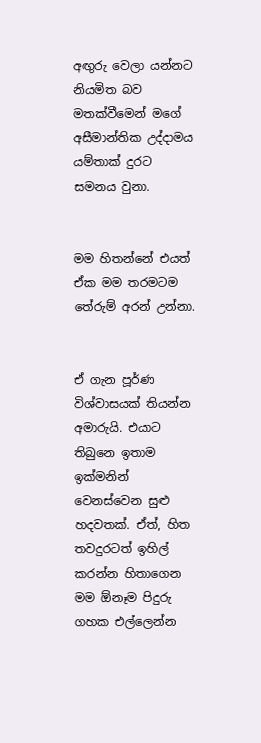අඟුරු වෙලා යන්නට නියමිත බව මතක්වීමෙන් මගේ අසීමාන්තික උද්දාමය යම්තාක් දුරට සමනය වුනා.


මම හිතන්නේ එයත් ඒක මම තරමටම තේරුම් අරන් උන්නා.


ඒ ගැන පූර්ණ විශ්වාසයක් තියන්න අමාරුයි. එයාට තිබුනෙ ඉතාම ඉක්මනින් වෙනස්වෙන සුළු හදවතක්. ඒත්, හිත තවදුරටත් ඉහිල් කරන්න හිතාගෙන මම ඕනෑම පිදුරු ගහක එල්ලෙන්න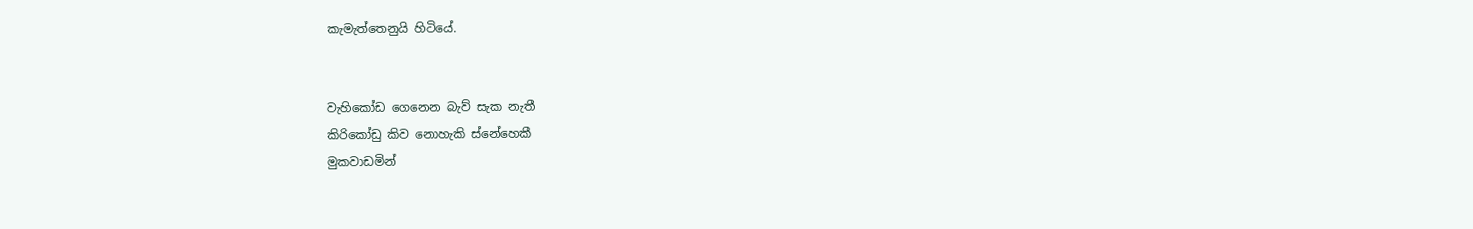කැමැත්තෙනුයි හිටියේ.


වැහිකෝඩ ගෙනෙන බැව් සැක නැතී
කිරිකෝඩු කිව නොහැකි ස්නේහෙකී
මුකවාඩමින්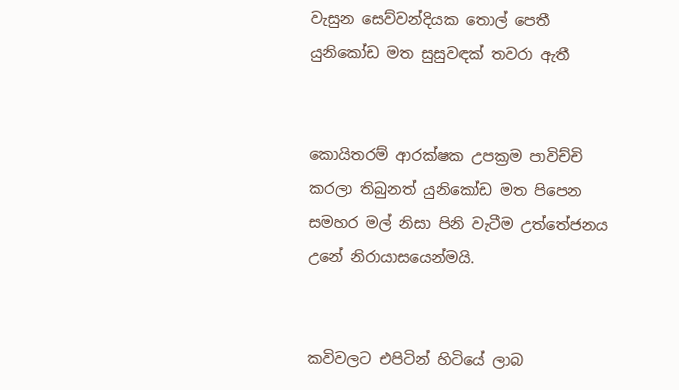වැසුන සෙව්වන්දියක තොල් පෙතී
යුනිකෝඩ මත සුසුවඳක් තවරා ඇතී


කොයිතරම් ආරක්ෂක උපක්‍රම පාවිච්චි කරලා තිබුනත් යුනිකෝඩ මත පිපෙන සමහර මල් නිසා පිනි වැටීම උත්තේජනය උනේ නිරායාසයෙන්මයි.


කවිවලට එපිටින් හිටියේ ලාබ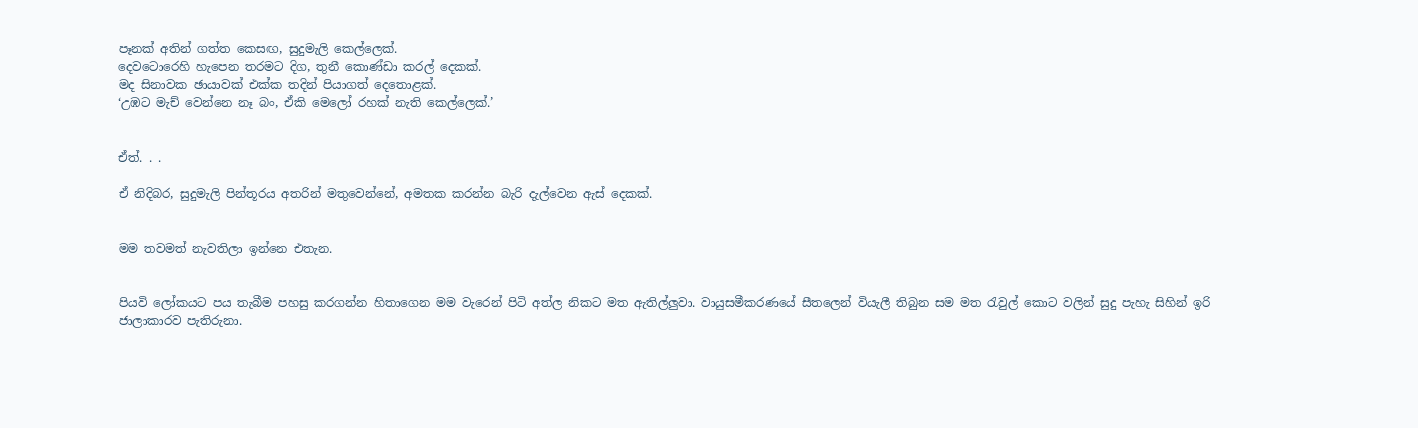පෑනක් අතින් ගත්ත කෙසඟ, සුදුමැලි කෙල්ලෙක්.
දෙවටොරෙහි හැපෙන තරමට දිග, තුනී කොණ්ඩා කරල් දෙකක්.
මද සිනාවක ඡායාවක් එක්ක තදින් පියාගත් දෙතොළක්.
‘උඹට මැච් වෙන්නෙ නෑ බං, ඒකි මෙලෝ රහක් නැති කෙල්ලෙක්.’


ඒත්. . .

ඒ නිදිබර, සුදුමැලි පින්තූරය අතරින් මතුවෙන්නේ, අමතක කරන්න බැරි දැල්වෙන ඇස් දෙකක්.


මම තවමත් නැවතිලා ඉන්නෙ එතැන.


පියවි ලෝකයට පය තැබීම පහසු කරගන්න හිතාගෙන මම වැරෙන් පිටි අත්ල නිකට මත ඇතිල්ලුවා. වායුසමීකරණයේ සීතලෙන් වියැලී තිබුන සම මත රැවුල් කොට වලින් සුදු පැහැ සිහින් ඉරි ජාලාකාරව පැතිරුනා.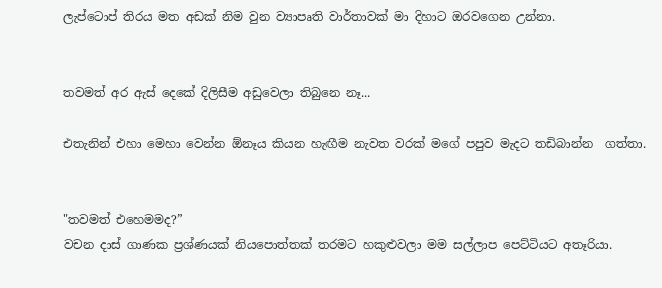ලැප්ටොප් තිරය මත අඩක් නිම වුන ව්‍යාපෘති වාර්තාවක් මා දිහාට ඔරවගෙන උන්නා.


තවමත් අර ඇස් දෙකේ දිලිසීම අඩුවෙලා තිබුනෙ නෑ...

එතැනින් එහා මෙහා වෙන්න ඕනෑය කියන හැඟීම නැවත වරක් මගේ පපුව මැදට තඩිබාන්න  ගත්තා.


"තවමත් එහෙමමද?”
වචන දාස් ගාණක ප්‍රශ්ණයක් නියපොත්තක් තරමට හකුළුවලා මම සල්ලාප පෙට්ටියට අතෑරියා.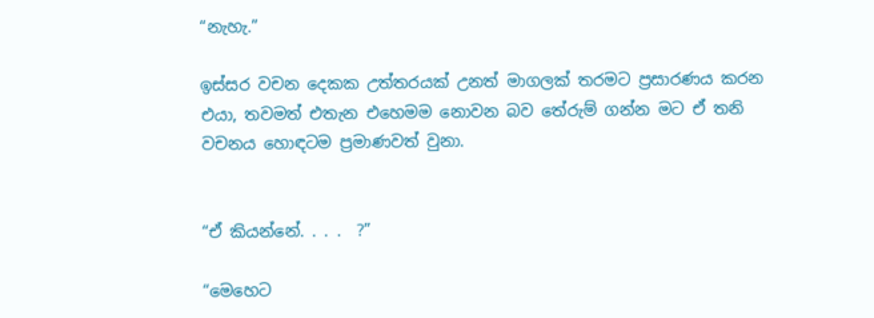“නැහැ.”

ඉස්සර වචන දෙකක උත්තරයක් උනත් මාගලක් තරමට ප්‍රසාරණය කරන එයා, තවමත් එතැන එහෙමම නොවන බව තේරුම් ගන්න මට ඒ තනි වචනය හොඳටම ප්‍රමාණවත් වුනා.


“ඒ කියන්නේ. . . .  ?”

“මෙහෙට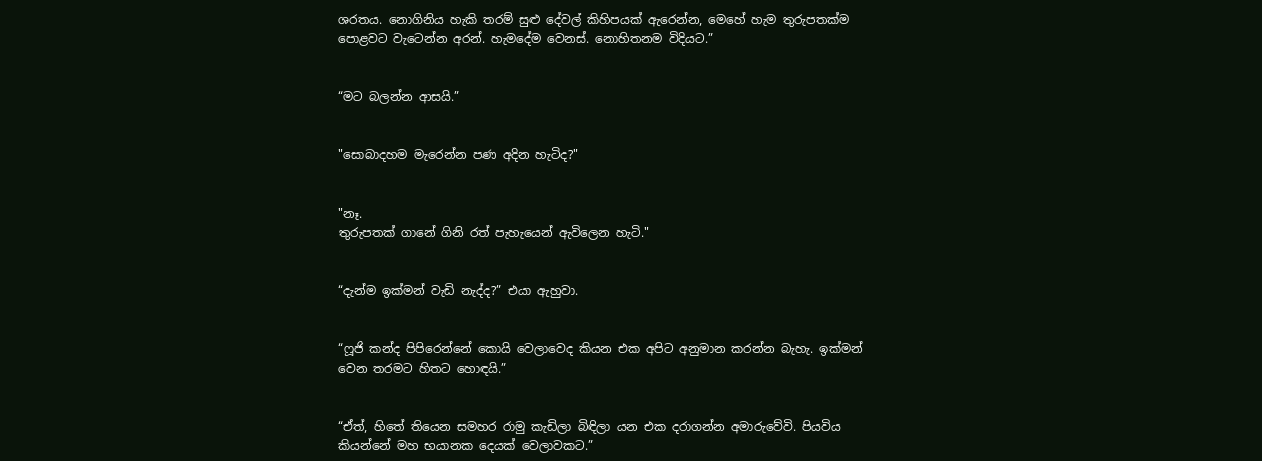ශරතය. නොගිනිය හැකි තරම් සුළු දේවල් කිහිපයක් ඇරෙන්න, මෙහේ හැම තුරුපතක්ම පොළවට වැටෙන්න අරන්. හැමදේම වෙනස්. නොහිතනම විදියට.”


“මට බලන්න ආසයි.”


"සොබාදහම මැරෙන්න පණ අදින හැටිද?"


"නෑ.
තුරුපතක් ගානේ ගිනි රත් පැහැයෙන් ඇවිලෙන හැටි."


“දැන්ම ඉක්මන් වැඩි නැද්ද?” එයා ඇහුවා.


“ෆූජි කන්ද පිපිරෙන්නේ කොයි වෙලාවෙද කියන එක අපිට අනුමාන කරන්න බැහැ. ඉක්මන් වෙන තරමට හිතට හොඳයි.”


“ඒත්, හිතේ තියෙන සමහර රාමු කැඩිලා බිඳිලා යන එක දරාගන්න අමාරුවේවි. පියවිය කියන්නේ මහ භයානක දෙයක් වෙලාවකට.”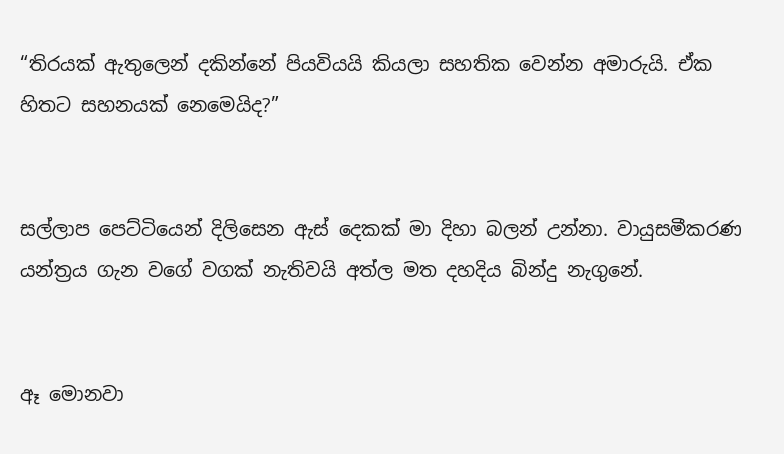“තිරයක් ඇතුලෙන් දකින්නේ පියවියයි කියලා සහතික වෙන්න අමාරුයි. ඒක හිතට සහනයක් නෙමෙයිද?”


සල්ලාප පෙට්ටියෙන් දිලිසෙන ඇස් දෙකක් මා දිහා බලන් උන්නා. වායුසමීකරණ යන්ත්‍රය ගැන වගේ වගක් නැතිවයි අත්ල මත දහදිය බින්දු නැගුනේ.


ඈ මොනවා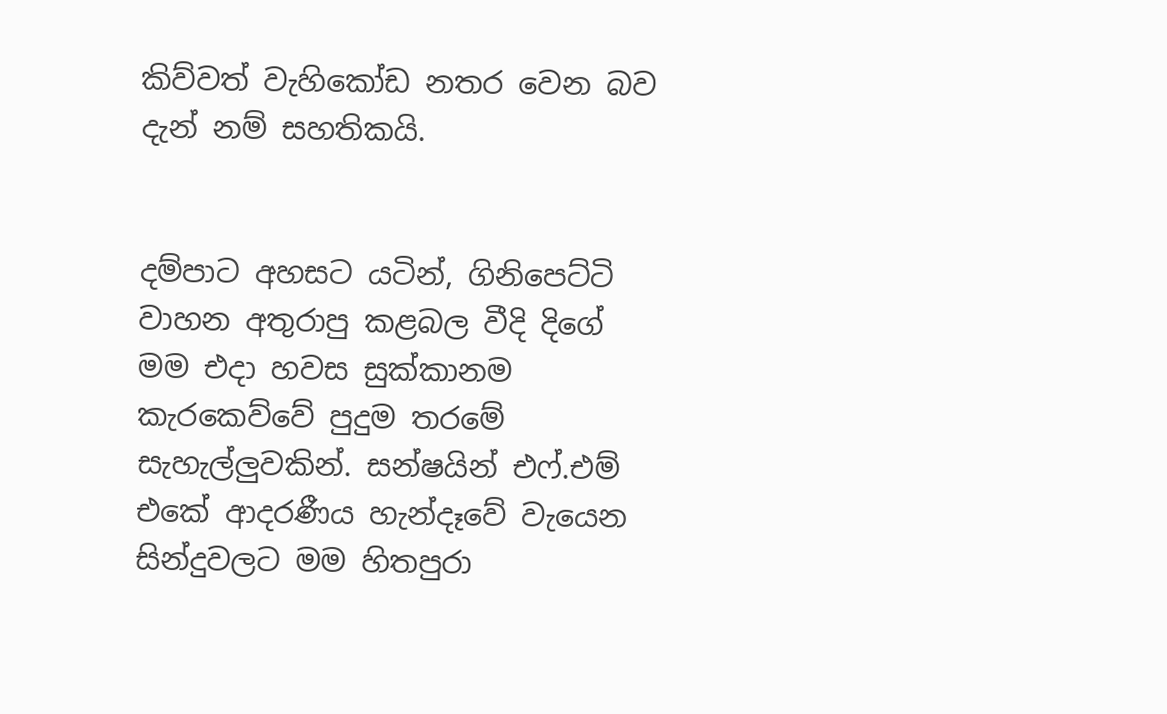කිව්වත් වැහිකෝඩ නතර වෙන බව දැන් නම් සහතිකයි.


දම්පාට අහසට යටින්, ගිනිපෙට්ටි වාහන අතුරාපු කළබල වීදි දිගේ මම එදා හවස සුක්කානම කැරකෙව්වේ පුදුම තරමේ සැහැල්ලුවකින්. සන්ෂයින් එෆ්.එම් එකේ ආදරණීය හැන්දෑවේ වැයෙන සින්දුවලට මම හිතපුරා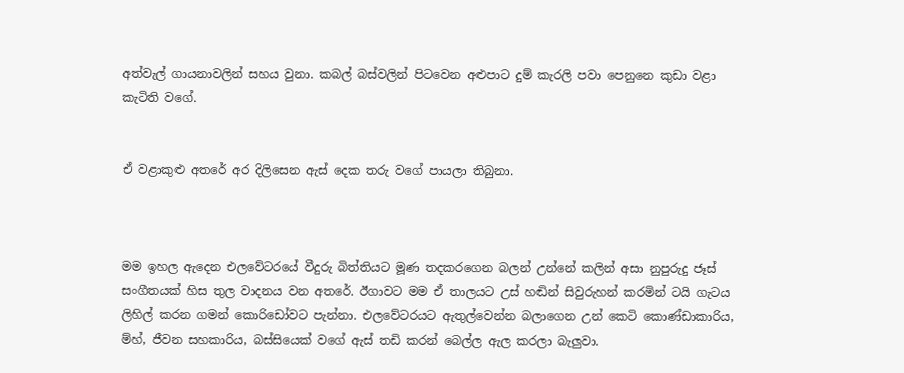අත්වැල් ගායනාවලින් සහය වුනා. කබල් බස්වලින් පිටවෙන අළුපාට දුම් කැරලි පවා පෙනුනෙ කුඩා වළා කැටිති වගේ.


ඒ වළාකුළු අතරේ අර දිලිසෙන ඇස් දෙක තරු වගේ පායලා තිබුනා.



මම ඉහල ඇදෙන එලවේටරයේ වීදුරු බිත්තියට මූණ තදකරගෙන බලන් උන්නේ කලින් අසා නුපුරුදු ජෑස් සංගීතයක් හිස තුල වාදනය වන අතරේ. ඊගාවට මම ඒ තාලයට උස් හඬින් සිවුරුහන් කරමින් ටයි ගැටය ලිහිල් කරන ගමන් කොරිඩෝවට පැන්නා. එලවේටරයට ඇතුල්වෙන්න බලාගෙන උන් කෙටි කොණ්ඩාකාරිය, ම්හ්, ජීවන සහකාරිය, බස්සියෙක් වගේ ඇස් තඩි කරන් බෙල්ල ඇල කරලා බැලුවා.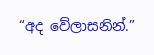“අද වේලාසනින්.”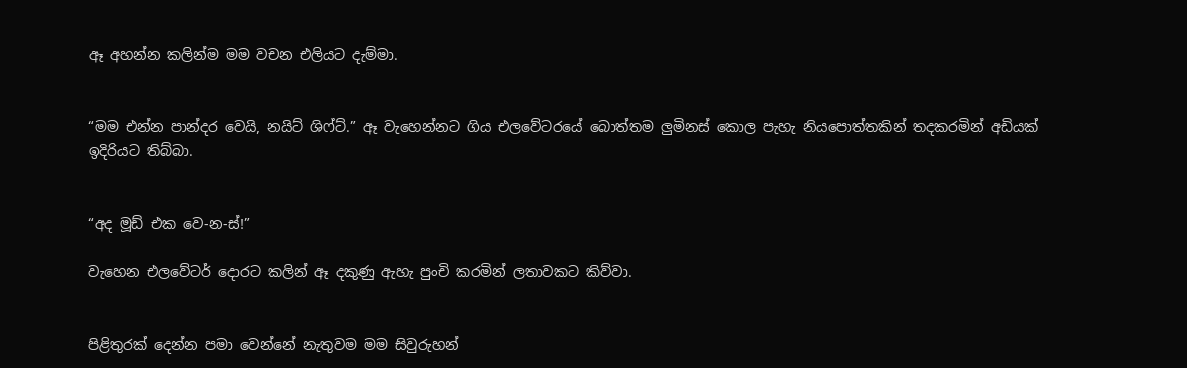ඈ අහන්න කලින්ම මම වචන එලියට දැම්මා.


“මම එන්න පාන්දර වෙයි, නයිට් ශිෆ්ට්.” ඈ වැහෙන්නට ගිය එලවේටරයේ බොත්තම ලුමිනස් කොල පැහැ නියපොත්තකින් තදකරමින් අඩියක් ඉදිරියට තිබ්බා.


“අද මූඩ් එක වෙ-න-ස්!”

වැහෙන එලවේටර් දොරට කලින් ඈ දකුණු ඇහැ පුංචි කරමින් ලතාවකට කිව්වා.


පිළිතුරක් දෙන්න පමා වෙන්නේ නැතුවම මම සිවුරුහන්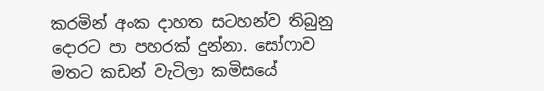කරමින් අංක දාහත සටහන්ව තිබුනු දොරට පා පහරක් දුන්නා. සෝෆාව මතට කඩන් වැටිලා කමිසයේ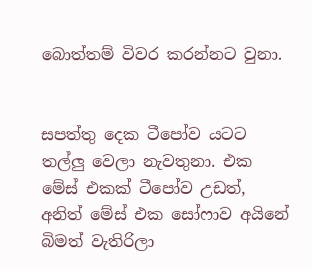බොත්තම් විවර කරන්නට වුනා.


සපත්තු දෙක ටීපෝව යටට තල්ලු වෙලා නැවතුනා. එක මේස් එකක් ටීපෝව උඩත්, අනිත් මේස් එක සෝෆාව අයිනේ බිමත් වැතිරිලා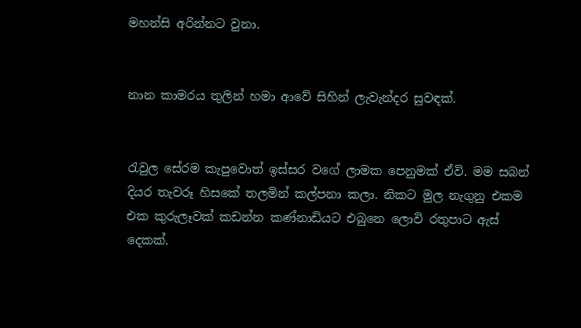මහන්සි අරින්නට වුනා.


නාන කාමරය තුලින් හමා ආවේ සිහින් ලැවැන්දර සුවඳක්.


රැවුල සේරම කැපුවොත් ඉස්සර වගේ ලාමක පෙනුමක් ඒවි. මම සබන් දියර තැවරූ හිසකේ තලමින් කල්පනා කලා. නිකට මුල නැගුනු එකම එක කුරුලෑවක් කඩන්න කණ්නාඩියට එබුනෙ ලොවි රතුපාට ඇස් දෙකක්.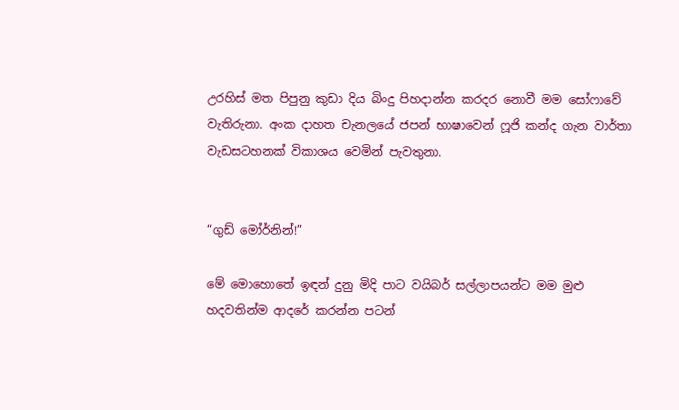උරහිස් මත පිපුනු කුඩා දිය බිංදු පිහදාන්න කරදර නොවී මම සෝෆාවේ වැතිරුනා. අංක දාහත චැනලයේ ජපන් භාෂාවෙන් ෆූජි කන්ද ගැන වාර්තා වැඩසටහනක් විකාශය වෙමින් පැවතුනා.


“ගුඩ් මෝර්නින්!”

මේ මොහොතේ ඉඳන් දුනු මිදි පාට වයිබර් සල්ලාපයන්ට මම මුළු හදවතින්ම ආදරේ කරන්න පටන්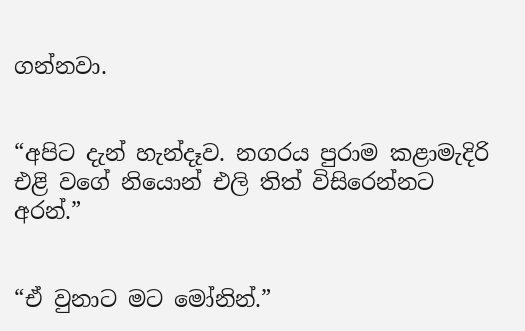ගන්නවා.


“අපිට දැන් හැන්දෑව. නගරය පුරාම කළාමැදිරි එළි වගේ නියොන් එලි තිත් විසිරෙන්නට අරන්.”


“ඒ වුනාට මට මෝනින්.”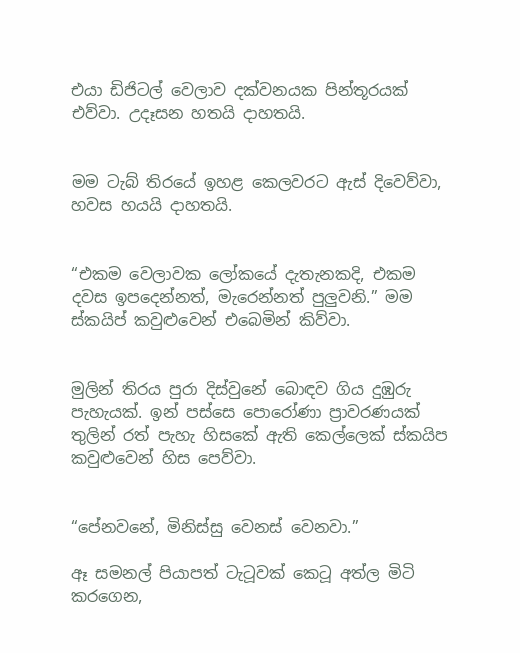එයා ඩිජිටල් වෙලාව දක්වනයක පින්තූරයක් එව්වා. උදෑසන හතයි දාහතයි.


මම ටැබ් තිරයේ ඉහළ කෙලවරට ඇස් දිවෙව්වා, හවස හයයි දාහතයි.


“එකම වෙලාවක ලෝකයේ දැතැනකදි, එකම දවස ඉපදෙන්නත්, මැරෙන්නත් පුලුවනි.” මම ස්කයිප් කවුළුවෙන් එබෙමින් කිව්වා.


මුලින් තිරය පුරා දිස්වුනේ බොඳව ගිය දුඹුරු පැහැයක්. ඉන් පස්සෙ පොරෝණා ප්‍රාවරණයක් තුලින් රත් පැහැ හිසකේ ඇති කෙල්ලෙක් ස්කයිප කවුළුවෙන් හිස පෙව්වා.


“පේනවනේ, මිනිස්සු වෙනස් වෙනවා.”

ඈ සමනල් පියාපත් ටැටූවක් කෙටූ අත්ල මිටි කරගෙන,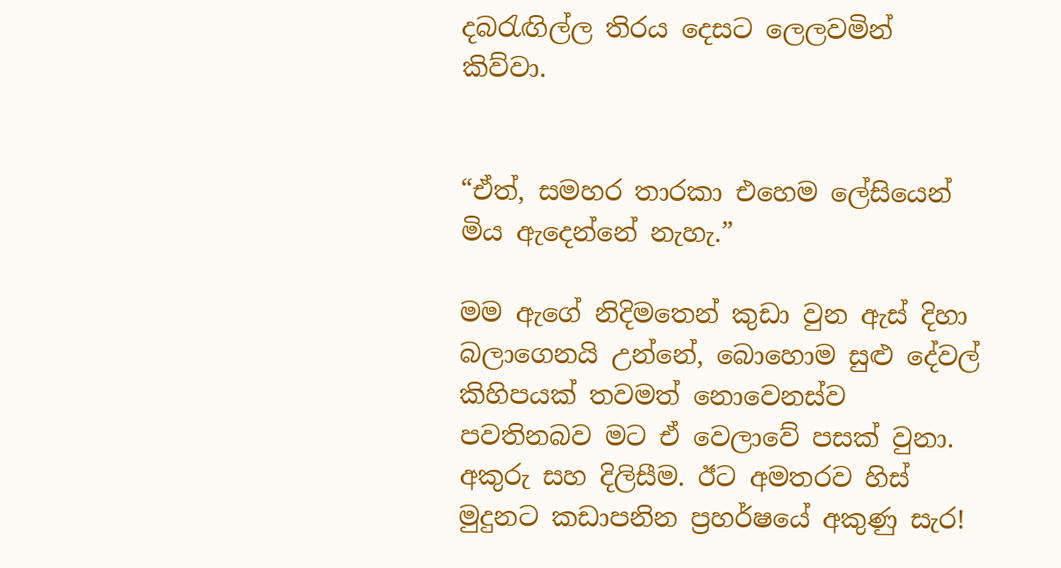දබරැඟිල්ල තිරය දෙසට ලෙලවමින් කිව්වා.


“ඒත්, සමහර තාරකා එහෙම ලේසියෙන් මිය ඇදෙන්නේ නැහැ.”

මම ඇගේ නිදිමතෙන් කුඩා වුන ඇස් දිහා බලාගෙනයි උන්නේ, බොහොම සුළු දේවල් කිහිපයක් තවමත් නොවෙනස්ව පවතිනබව මට ඒ වෙලාවේ පසක් වුනා. අකුරු සහ දිලිසීම. ඊට අමතරව හිස් මුදුනට කඩාපනින ප්‍රහර්ෂයේ අකුණු සැර!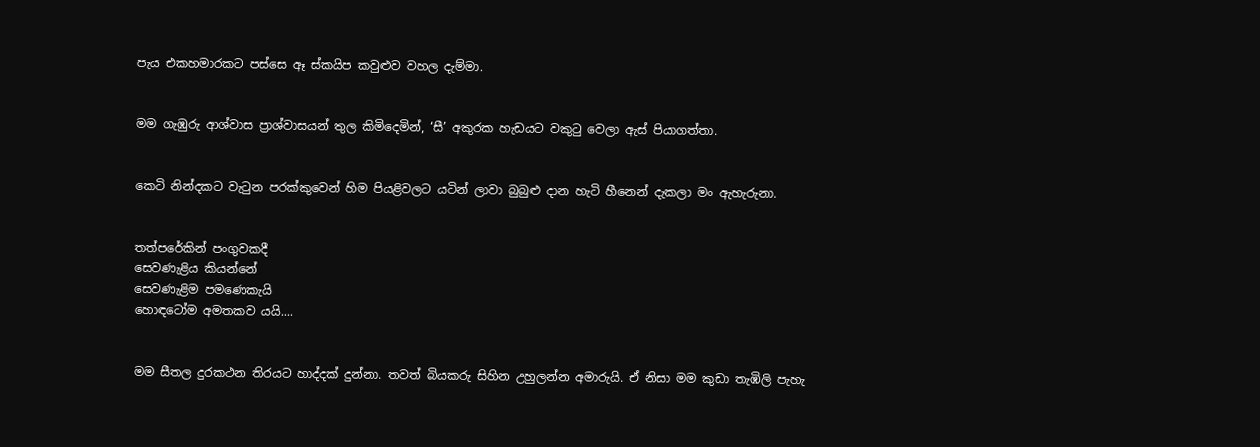පැය එකහමාරකට පස්සෙ ඈ ස්කයිප කවුළුව වහල දැම්මා.


මම ගැඹුරු ආශ්වාස ප්‍රාශ්වාසයන් තුල කිමිදෙමින්, ‘සී’ අකුරක හැඩයට වකුටු වෙලා ඇස් පියාගත්තා.


කෙටි නින්දකට වැටුන පරක්කුවෙන් හිම පියළිවලට යටින් ලාවා බුබුළු දාන හැටි හීනෙන් දැකලා මං ඇහැරුනා.


තත්පරේකින් පංගුවකදී
සෙවණැළිය කියන්නේ
සෙවණැළිම පමණෙකැයි
හොඳටෝම අමතකව යයි....


මම සීතල දුරකථන තිරයට හාද්දක් දුන්නා. තවත් බියකරු සිහින උහුලන්න අමාරුයි. ඒ නිසා මම කුඩා තැඹිලි පැහැ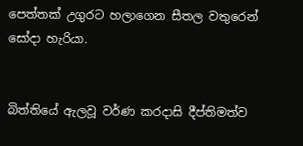පෙත්තක් උගුරට හලාගෙන සීතල වතුරෙන් සෝදා හැරියා.


බිත්තියේ ඇලවූ වර්ණ කරදාසි දීප්තිමත්ව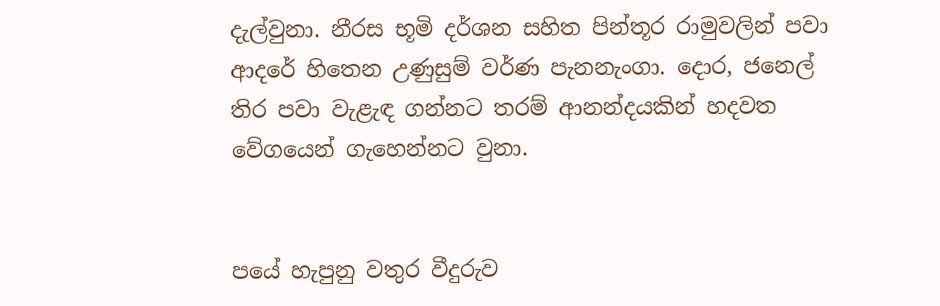දැල්වුනා. නීරස භූමි දර්ශන සහිත පින්තූර රාමුවලින් පවා ආදරේ හිතෙන උණුසුම් වර්ණ පැනනැංගා. දොර, ජනෙල් තිර පවා වැළැඳ ගන්නට තරම් ආනන්දයකින් හදවත වේගයෙන් ගැහෙන්නට වුනා.


පයේ හැපුනු වතුර වීදුරුව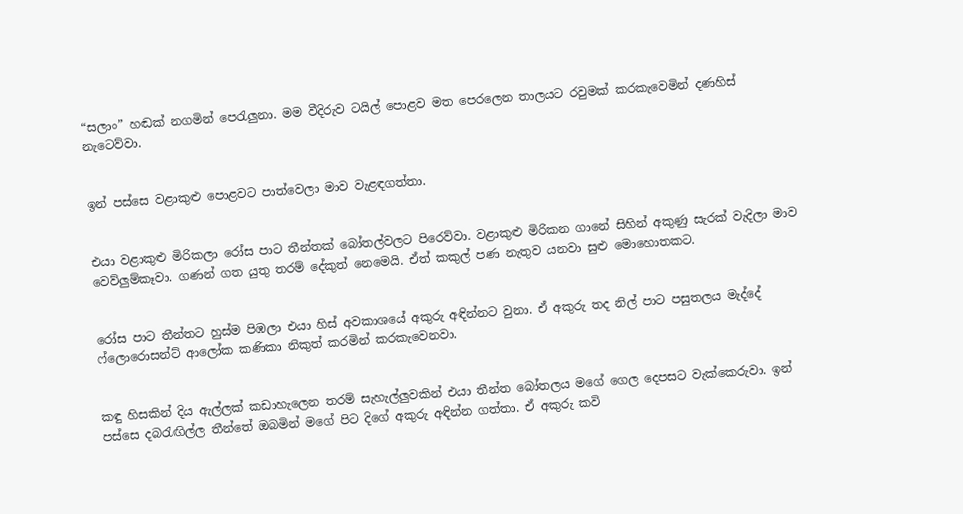“සලාං” හඬක් නගමින් පෙරැලුනා. මම වීදිරුව ටයිල් පොළව මත පෙරලෙන තාලයට රවුමක් කරකැවෙමින් දණහිස් නැටෙව්වා.


ඉන් පස්සෙ වළාකුළු පොළවට පාත්වෙලා මාව වැළඳගත්තා.


එයා වළාකුළු මිරිකලා රෝස පාට තීන්තක් බෝතල්වලට පිරෙව්වා. වළාකුළු මිරිකන ගානේ සිහින් අකුණු සැරක් වැදිලා මාව වෙව්ලුම්කෑවා. ගණන් ගත යුතු තරම් දේකුත් නෙමෙයි. ඒත් කකුල් පණ නැතුව යනවා සුළු මොහොතකට.


රෝස පාට තීන්තට හුස්ම පිඹලා එයා හිස් අවකාශයේ අකුරු අඳින්නට වුනා. ඒ අකුරු තද නිල් පාට පසුතලය මැද්දේ ෆ්ලොරොසන්ට් ආලෝක කණිකා නිකුත් කරමින් කරකැවෙනවා.


කඳු හිසකින් දිය ඇල්ලක් කඩාහැලෙන තරම් සැහැල්ලුවකින් එයා තීන්ත බෝතලය මගේ ගෙල දෙපසට වැක්කෙරුවා. ඉන් පස්සෙ දබරැඟිල්ල තීන්තේ ඔබමින් මගේ පිට දිගේ අකුරු අඳින්න ගත්තා. ඒ අකුරු කවි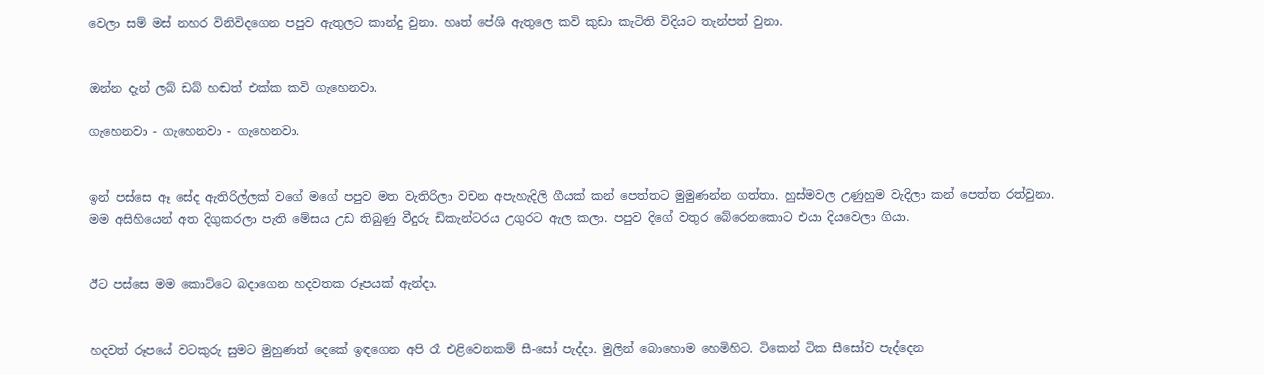වෙලා සම් මස් නහර විනිවිදගෙන පපුව ඇතුලට කාන්දු වුනා. හෘත් පේශි ඇතුලෙ කවි කුඩා කැටිති විදියට තැන්පත් වුනා.


ඔන්න දැන් ලබ් ඩබ් හඬත් එක්ක කවි ගැහෙනවා.

ගැහෙනවා - ගැහෙනවා - ගැහෙනවා.


ඉන් පස්සෙ ඈ සේද ඇතිරිල්ලක් වගේ මගේ පපුව මත වැතිරිලා වචන අපැහැදිලි ගීයක් කන් පෙත්තට මුමුණන්න ගත්තා. හුස්මවල උණුහුම වැදිලා කන් පෙත්ත රත්වුනා. මම අසිහියෙන් අත දිගුකරලා පැති මේසය උඩ තිබුණු වීදුරු ඩිකැන්ටරය උගුරට ඇල කලා. පපුව දිගේ වතුර බේරෙනකොට එයා දියවෙලා ගියා.


ඊට පස්සෙ මම කොට්ටෙ බදාගෙන හදවතක රූපයක් ඇන්දා.


හදවත් රූපයේ වටකුරු සුමට මුහුණත් දෙකේ ඉඳගෙන අපි රෑ එළිවෙනකම් සී-සෝ පැද්දා. මුලින් බොහොම හෙමිහිට. ටිකෙන් ටික සීසෝව පැද්දෙන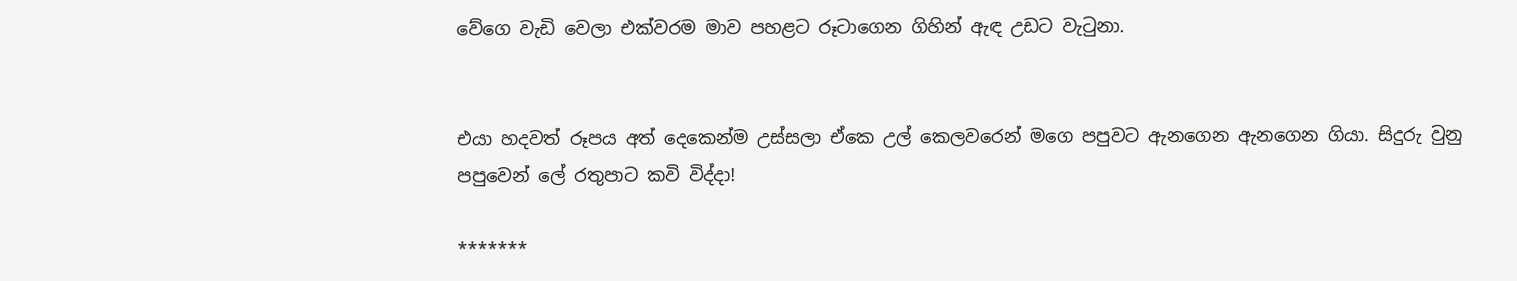වේගෙ වැඩි වෙලා එක්වරම මාව පහළට රූටාගෙන ගිහින් ඇඳ උඩට වැටුනා.


එයා හදවත් රූපය අත් දෙකෙන්ම උස්සලා ඒකෙ උල් කෙලවරෙන් මගෙ පපුවට ඇනගෙන ඇනගෙන ගියා. සිදුරු වුනු පපුවෙන් ලේ රතුපාට කවි විද්දා!

*******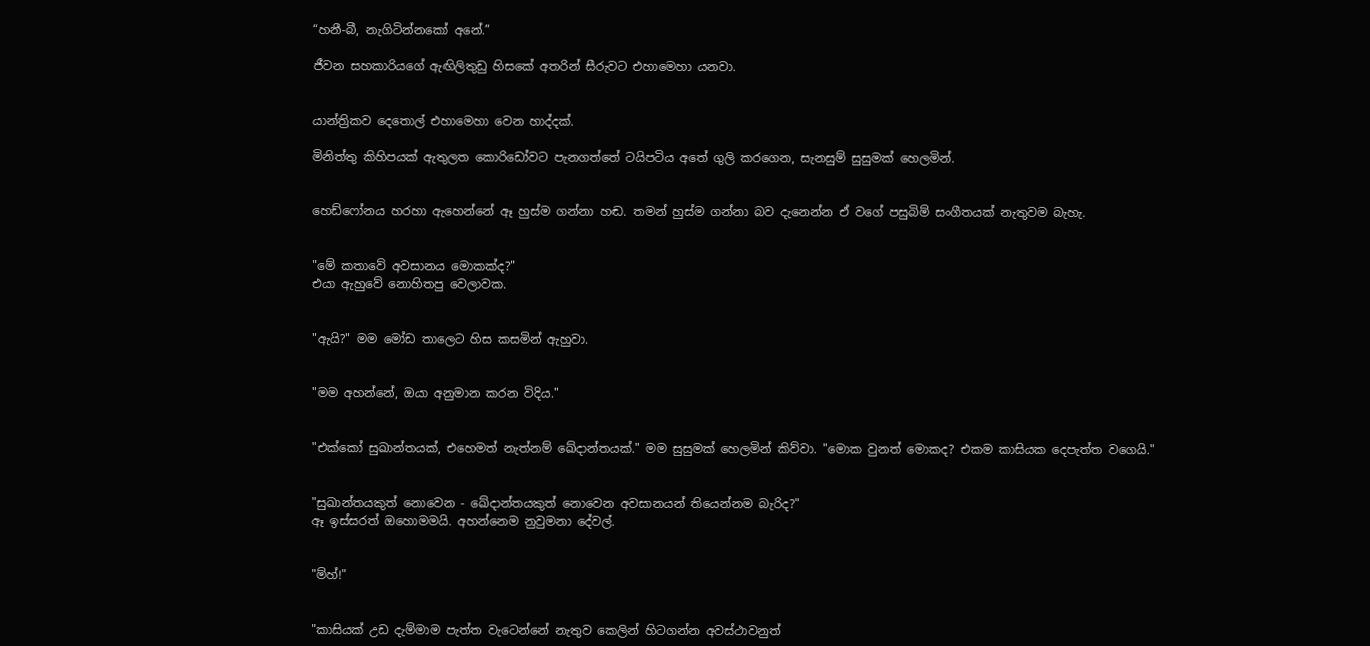“හනී-බී, නැගිටින්නකෝ අනේ.”

ජීවන සහකාරියගේ ඇඟිලිතුඩු හිසකේ අතරින් සීරුවට එහාමෙහා යනවා.


යාන්ත්‍රිකව දෙතොල් එහාමෙහා වෙන හාද්දක්.

මිනිත්තු කිහිපයක් ඇතුලත කොරිඩෝවට පැනගත්තේ ටයිපටිය අතේ ගුලි කරගෙන, සැනසුම් සුසුමක් හෙලමින්.


හෙඩ්ෆෝනය හරහා ඇහෙන්නේ ඈ හුස්ම ගන්නා හඬ. තමන් හුස්ම ගන්නා බව දැනෙන්න ඒ වගේ පසුබිම් සංගීතයක් නැතුවම බැහැ.


"මේ කතාවේ අවසානය මොකක්ද?"
එයා ඇහුවේ නොහිතපු වෙලාවක.


"ඇයි?" මම මෝඩ තාලෙට හිස කසමින් ඇහුවා.


"මම අහන්නේ, ඔයා අනුමාන කරන විදිය."


"එක්කෝ සුඛාන්තයක්, එහෙමත් නැත්නම් ඛේදාන්තයක්." මම සුසුමක් හෙලමින් කිව්වා. "මොක වුනත් මොකද? එකම කාසියක දෙපැත්ත වගෙයි."


"සුඛාන්තයකුත් නොවෙන - ඛේදාන්තයකුත් නොවෙන අවසානයන් තියෙන්නම බැරිද?"
ඈ ඉස්සරත් ඔහොමමයි. අහන්නෙම නුවුමනා දේවල්.


"ම්හ්!"


"කාසියක් උඩ දැම්මාම පැත්ත වැටෙන්නේ නැතුව කෙලින් හිටගන්න අවස්ථාවනුත්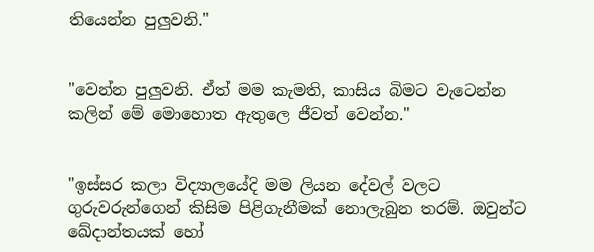තියෙන්න පුලුවනි."


"වෙන්න පුලුවනි. ඒත් මම කැමති, කාසිය බිමට වැටෙන්න කලින් මේ මොහොත ඇතුලෙ ජීවත් වෙන්න."


"ඉස්සර කලා විද්‍යාලයේදි මම ලියන දේවල් වලට ගුරුවරුන්ගෙන් කිසිම පිළිගැනීමක් නොලැබුන තරම්. ඔවුන්ට ඛේදාන්තයක් හෝ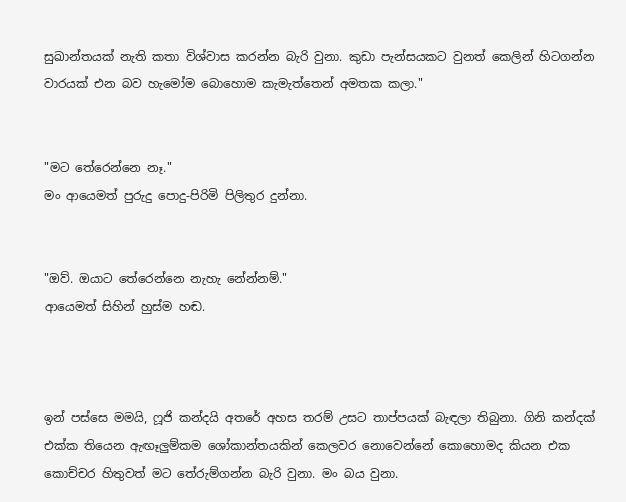සුඛාන්තයක් නැති කතා විශ්වාස කරන්න බැරි වුනා. කුඩා පැන්සයකට වුනත් කෙලින් හිටගන්න වාරයක් එන බව හැමෝම බොහොම කැමැත්තෙන් අමතක කලා."


"මට තේරෙන්නෙ නෑ."
මං ආයෙමත් පුරුදු පොදු-පිරිමි පිලිතුර දුන්නා.


"ඔව්. ඔයාට තේරෙන්නෙ නැහැ නේන්නම්."
ආයෙමත් සිහින් හුස්ම හඬ.



ඉන් පස්සෙ මමයි, ෆූජි කන්දයි අතරේ අහස තරම් උසට තාප්පයක් බැඳලා තිබුනා. ගිනි කන්දක් එක්ක තියෙන ඇඟෑලුම්කම ශෝකාන්තයකින් කෙලවර නොවෙන්නේ කොහොමද කියන එක කොච්චර හිතුවත් මට තේරුම්ගන්න බැරි වුනා. මං බය වුනා.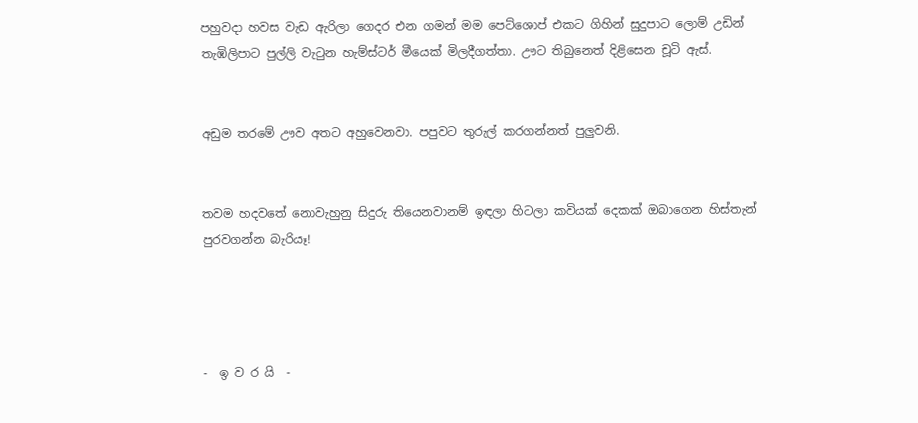පහුවදා හවස වැඩ ඇරිලා ගෙදර එන ගමන් මම පෙට්ශොප් එකට ගිහින් සුදුපාට ලොම් උඩින් තැඹිලිපාට පුල්ලි වැටුන හැම්ස්ටර් මීයෙක් මිලදීගත්තා. ඌට තිබුනෙත් දිළිසෙන චූටි ඇස්.


අඩුම තරමේ ඌව අතට අහුවෙනවා. පපුවට තුරුල් කරගන්නත් පුලුවනි.


තවම හදවතේ නොවැහුනු සිදුරු තියෙනවානම් ඉඳලා හිටලා කවියක් දෙකක් ඔබාගෙන හිස්තැන් පුරවගන්න බැරියෑ!




-  ඉ ව ර යි  -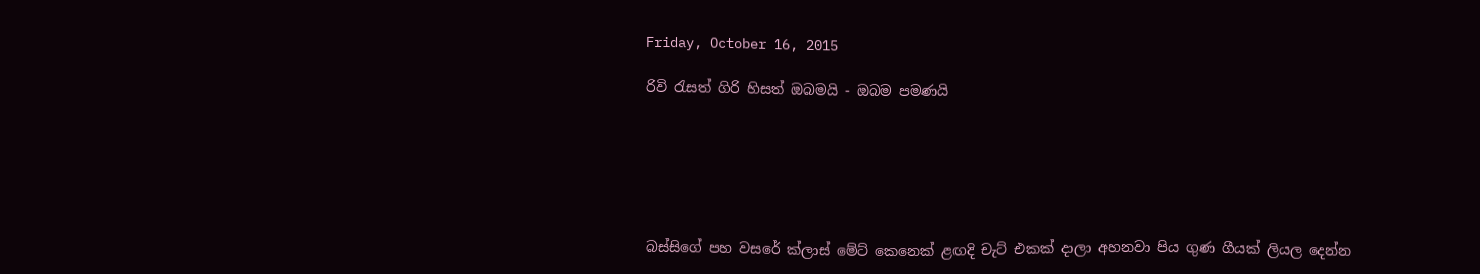Friday, October 16, 2015

රිවි රැසත් ගිරි හිසත් ඔබමයි - ඔබම පමණයි






බස්සිගේ පහ වසරේ ක්ලාස් මේට් කෙනෙක් ළඟදි චැට් එකක් දාලා අහනවා පිය ගුණ ගීයක් ලියල දෙන්න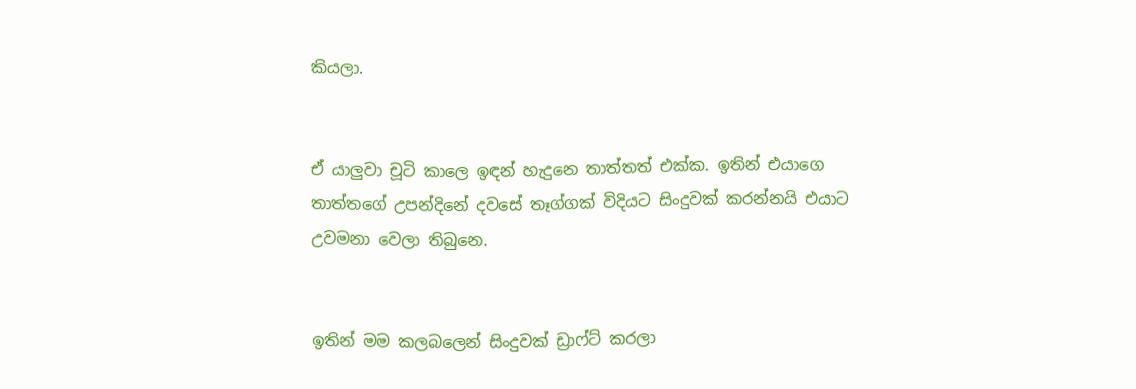කියලා.


ඒ යාලුවා චූටි කාලෙ ඉඳන් හැදුනෙ තාත්තත් එක්ක. ඉතින් එයාගෙ තාත්තගේ උපන්දිනේ දවසේ තෑග්ගක් විදියට සිංදුවක් කරන්නයි එයාට උවමනා වෙලා තිබුනෙ.


ඉතින් මම කලබලෙන් සිංදුවක් ඩ්‍රාෆ්ට් කරලා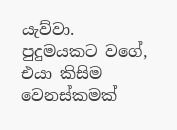යැව්වා. පුදුමයකට වගේ, එයා කිසිම වෙනස්කමක්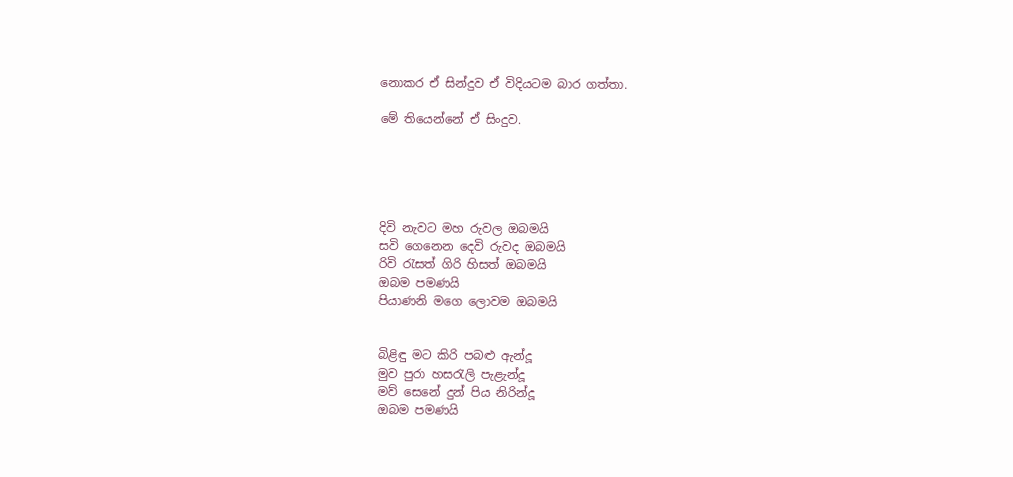නොකර ඒ සින්දුව ඒ විදියටම බාර ගත්තා.

මේ තියෙන්නේ ඒ සිංදුව.





දිවි නැවට මහ රුවල ඔබමයි
සවි ගෙනෙන දෙවි රුවද ඔබමයි
රිවි රැසත් ගිරි හිසත් ඔබමයි
ඔබම පමණයි
පියාණනි මගෙ ලොවම ඔබමයි


බිළිඳු මට කිරි පබළු ඇන්දූ
මුව පුරා හසරැලි පැළැන්දූ
මව් සෙනේ දුන් පිය නිරින්දූ
ඔබම පමණයි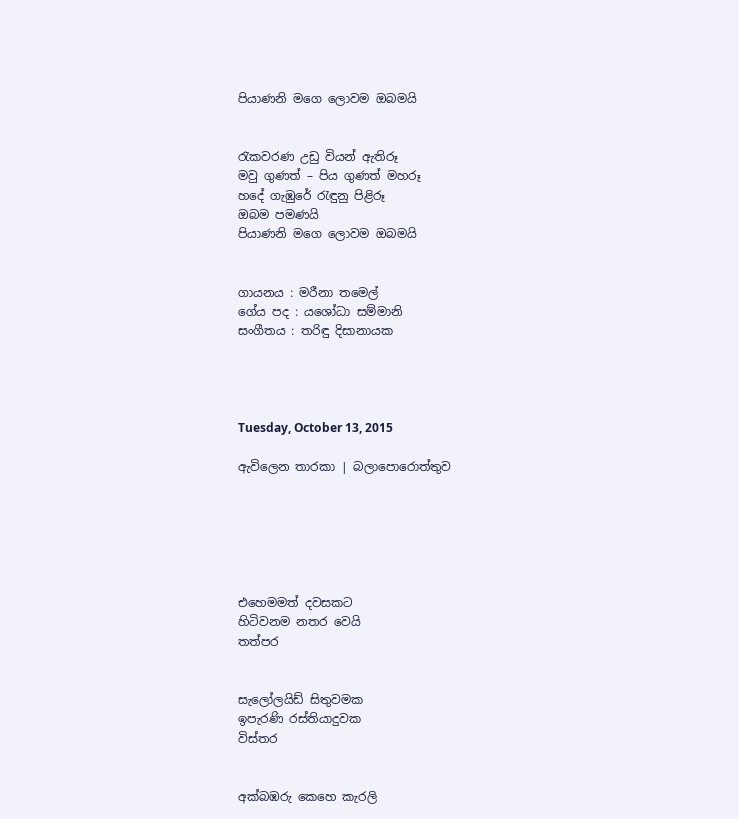පියාණනි මගෙ ලොවම ඔබමයි


රැකවරණ උඩු වියන් ඇතිරූ
මවු ගුණත් – පිය ගුණත් මහරූ
හදේ ගැඹුරේ රැඳුනු පිළිරූ
ඔබම පමණයි
පියාණනි මගෙ ලොවම ඔබමයි


ගායනය : මරීනා තමෙල්
ගේය පද : යශෝධා සම්මානි
සංගීතය : තරිඳු දිසානායක




Tuesday, October 13, 2015

ඇවිලෙන තාරකා | බලාපොරොත්තුව






එහෙමමත් දවසකට
හිටිවනම නතර වෙයි
තත්පර


සැලෝලයිඩ් සිතුවමක
ඉපැරණි රස්තියාදුවක
විස්තර


අක්බඹරු කෙහෙ කැරලි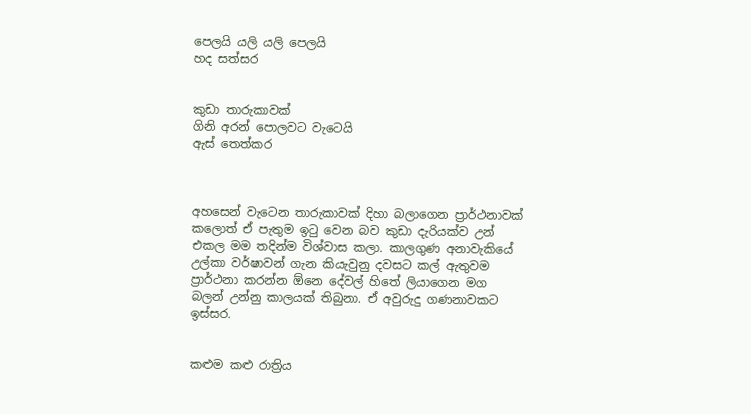පෙලයි යලි යලි පෙලයි
හද සත්සර


කුඩා තාරුකාවක්
ගිනි අරන් පොලවට වැටෙයි
ඇස් තෙත්කර



අහසෙන් වැටෙන තාරුකාවක් දිහා බලාගෙන ප්‍රාර්ථනාවක් කලොත් ඒ පැතුම ඉටු වෙන බව කුඩා දැරියක්ව උන් එකල මම තදින්ම විශ්වාස කලා. කාලගුණ අනාවැකියේ උල්කා වර්ෂාවන් ගැන කියැවුනු දවසට කල් ඇතුවම ප්‍රාර්ථනා කරන්න ඕනෙ දේවල් හිතේ ලියාගෙන මග බලන් උන්නු කාලයක් තිබුනා. ඒ අවුරුදු ගණනාවකට ඉස්සර.


කළුම කළු රාත්‍රිය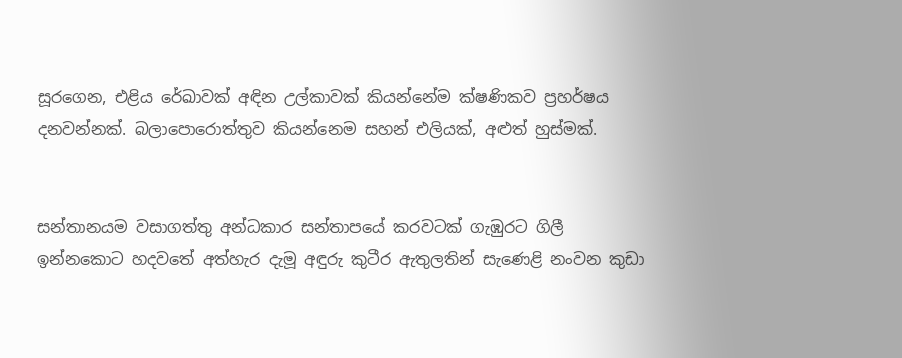සූරගෙන, එළිය රේඛාවක් අඳින උල්කාවක් කියන්නේම ක්ෂණිකව ප්‍රහර්ෂය දනවන්නක්. බලාපොරොත්තුව කියන්නෙම සහන් එලියක්, අළුත් හුස්මක්.


සන්තානයම වසාගත්තු අන්ධකාර සන්තාපයේ කරවටක් ගැඹුරට ගිලී ඉන්නකොට හදවතේ අත්හැර දැමූ අඳුරු කුටීර ඇතුලතින් සැණෙළි නංවන කුඩා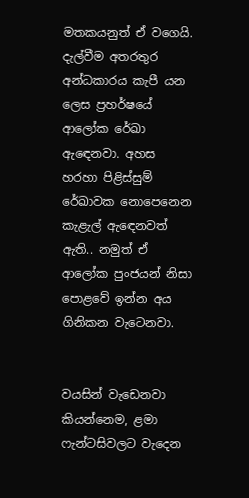මතකයනුත් ඒ වගෙයි. දැල්වීම අතරතුර අන්ධකාරය කැපී යන ලෙස ප්‍රහර්ෂයේ ආලෝක රේඛා ඇඳෙනවා. අහස හරහා පිළිස්සුම් රේඛාවක නොපෙනෙන කැළැල් ඇඳෙනවත් ඇති.. නමුත් ඒ ආලෝක පුංජයන් නිසා පොළවේ ඉන්න අය ගිනිකන වැටෙනවා.


වයසින් වැඩෙනවා කියන්නෙම, ළමා ෆැන්ටසිවලට වැදෙන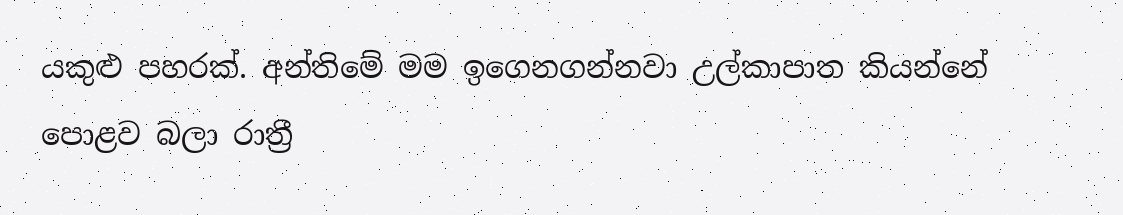යකුළු පහරක්. අන්තිමේ මම ඉගෙනගන්නවා උල්කාපාත කියන්නේ පොළව බලා රාත්‍රී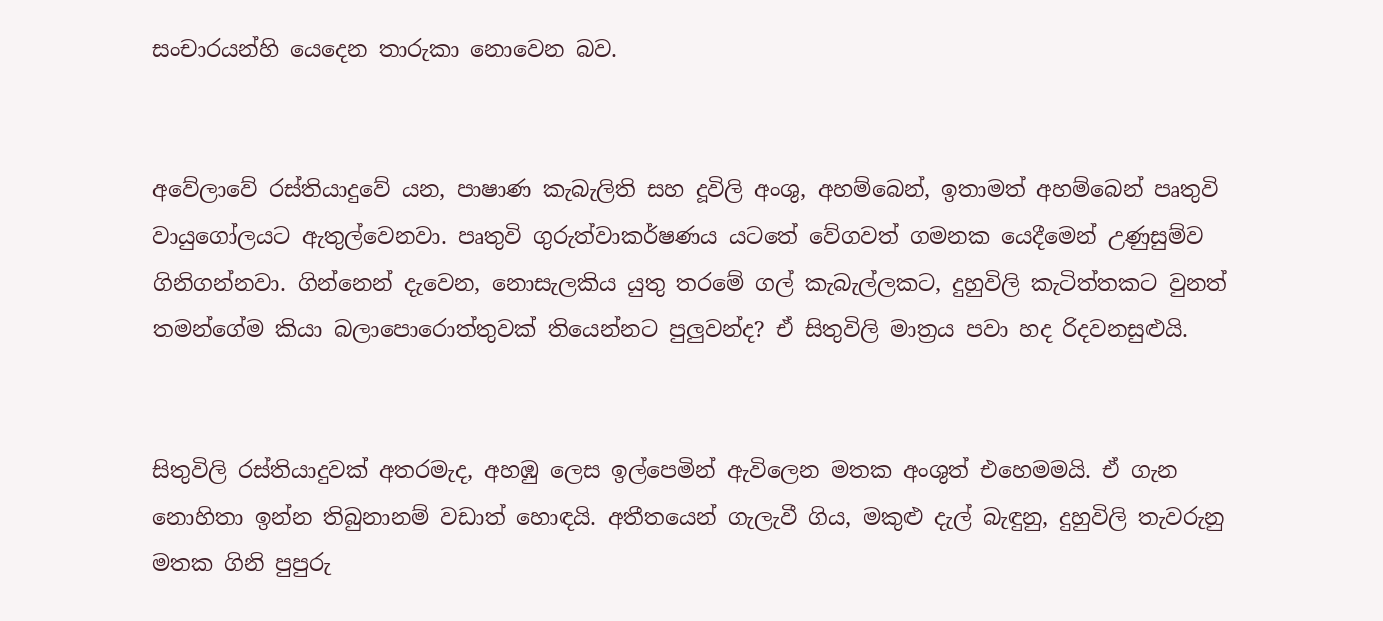සංචාරයන්හි යෙදෙන තාරුකා නොවෙන බව.


අවේලාවේ රස්තියාදුවේ යන, පාෂාණ කැබැලිති සහ දූවිලි අංශු, අහම්බෙන්, ඉතාමත් අහම්බෙන් පෘතුවි වායුගෝලයට ඇතුල්වෙනවා. පෘතුවි ගුරුත්වාකර්ෂණය යටතේ වේගවත් ගමනක යෙදීමෙන් උණුසුම්ව ගිනිගන්නවා. ගින්නෙන් දැවෙන, නොසැලකිය යුතු තරමේ ගල් කැබැල්ලකට, දුහුවිලි කැටිත්තකට වුනත් තමන්ගේම කියා බලාපොරොත්තුවක් තියෙන්නට පුලුවන්ද? ඒ සිතුවිලි මාත්‍රය පවා හද රිදවනසුළුයි.


සිතුවිලි රස්තියාදුවක් අතරමැද, අහඹු ලෙස ඉල්පෙමින් ඇවිලෙන මතක අංශුත් එහෙමමයි. ඒ ගැන නොහිතා ඉන්න තිබුනානම් වඩාත් හොඳයි. අතීතයෙන් ගැලැවී ගිය, මකුළු දැල් බැඳුනු, දුහුවිලි තැවරුනු මතක ගිනි පුපුරු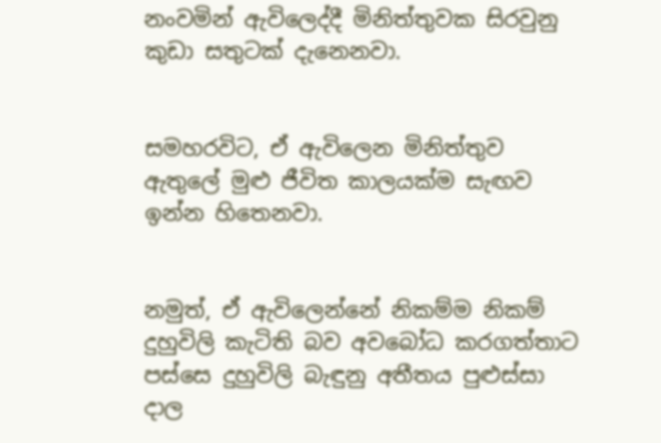නංවමින් ඇවිලෙද්දී මිනිත්තුවක සිරවුනු කුඩා සතුටක් දැනෙනවා.


සමහරවිට, ඒ ඇවිලෙන මිනිත්තුව ඇතුලේ මුළු ජීවිත කාලයක්ම සැඟව ඉන්න හිතෙනවා.


නමුත්, ඒ ඇවිලෙන්නේ නිකම්ම නිකම් දුහුවිලි කැටිති බව අවබෝධ කරගත්තාට පස්සෙ දුහුවිලි බැඳුනු අතීතය පුළුස්සා දාල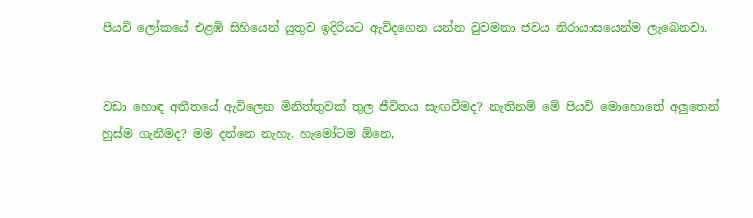පියවි ලෝකයේ එළඹි සිහියෙන් යුතුව ඉදිරියට ඇවිදගෙන යන්න වුවමනා ජවය නිරායාසයෙන්ම ලැබෙනවා.


වඩා හොඳ අතීතයේ ඇවිලෙන මිනිත්තුවක් තුල ජීවිතය සැඟවීමද? නැතිනම් මේ පියවි මොහොතේ අලුතෙන් හුස්ම ගැනීමද? මම දන්නෙ නැහැ. හැමෝටම ඕනෙ,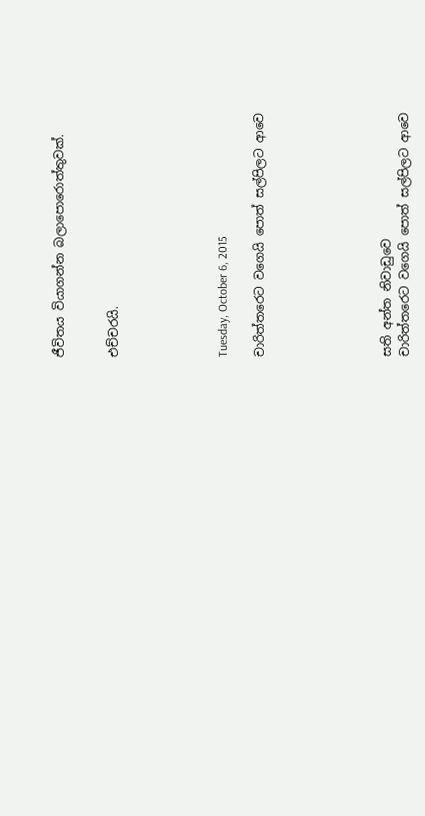ජීවිතය වියාගන්න බලාපොරොත්තුවක්.


එච්චරයි.





Tuesday, October 6, 2015

චාරිත්තරෙට වගෙයි පොත් සල්පිලට ආවෙ






සති අන්ත නිවාඩුවෙ
චාරිත්තරෙට වගෙයි පොත් සල්පිලට ආවෙ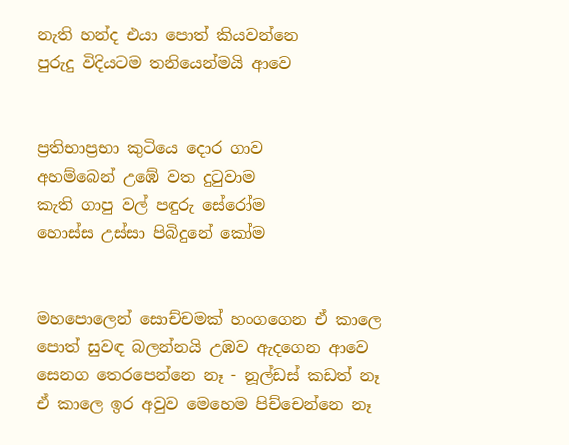නැති හන්ද එයා පොත් කියවන්නෙ
පුරුදු විදියටම තනියෙන්මයි ආවෙ


ප්‍රතිභාප්‍රභා කුටියෙ දොර ගාව
අහම්බෙන් උඹේ වත දුටුවාම
කැති ගාපු වල් පඳුරු සේරෝම
හොස්ස උස්සා පිබිදුනේ කෝම


මහපොලෙන් සොච්චමක් හංගගෙන ඒ කාලෙ
පොත් සුවඳ බලන්නයි උඹව ඇදගෙන ආවෙ
සෙනග තෙරපෙන්නෙ නෑ - නූල්ඩස් කඩත් නෑ
ඒ කාලෙ ඉර අවුව මෙහෙම පිච්චෙන්නෙ නෑ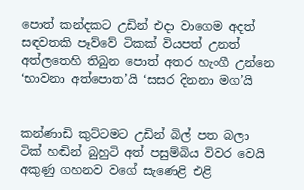පොත් කන්දකට උඩින් එදා වාගෙම අදත්
සඳවතකි පෑව්වේ ටිකක් වියපත් උනත්
අත්ලතෙහි තිබුන පොත් අතර හැංගී උන්නෙ
‘භාවනා අත්පොත’යි ‘සසර දිනනා මග’යි


කන්ණාඩි කුට්ටමට උඩින් බිල් පත බලා
ටික් හඬින් බුහුටි අත් පසුම්බිය විවර වෙයි
අකුණු ගහනව වගේ සැණෙළි එළි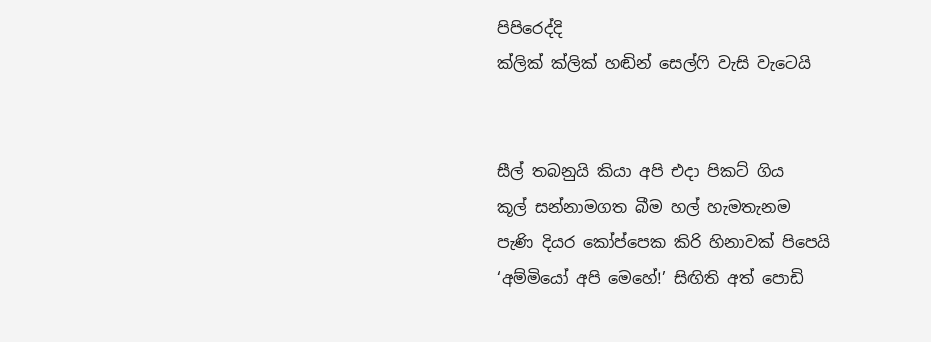පිපිරෙද්දි
ක්ලික් ක්ලික් හඬින් සෙල්ෆි වැසි වැටෙයි


සීල් තබනුයි කියා අපි එදා පිකට් ගිය
කූල් සන්නාමගත බීම හල් හැමතැනම
පැණි දියර කෝප්පෙක කිරි හිනාවක් පිපෙයි
‘අම්මියෝ අපි මෙහේ!’ සිඟිති අත් පොඩි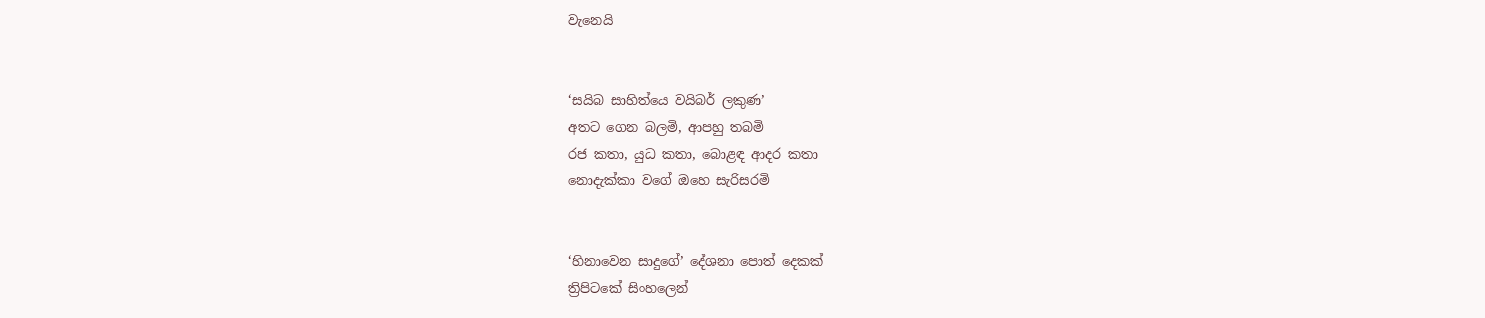වැනෙයි


‘සයිබ සාහිත්යෙ වයිබර් ලකුණ’
අතට ගෙන බලමි, ආපහු තබමි
රජ කතා, යුධ කතා, බොළඳ ආදර කතා
නොදැක්කා වගේ ඔහෙ සැරිසරමි


‘හිනාවෙන සාදුගේ’ දේශනා පොත් දෙකක්
ත්‍රිපිටකේ සිංහලෙන්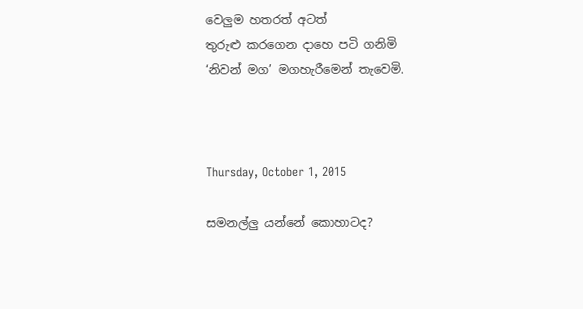වෙලුම හතරත් අටත්
තුරුළු කරගෙන දාහෙ පටි ගනිමි
‘නිවන් මග’ මගහැරීමෙන් තැවෙමි.



Thursday, October 1, 2015

සමනල්ලු යන්නේ කොහාටද?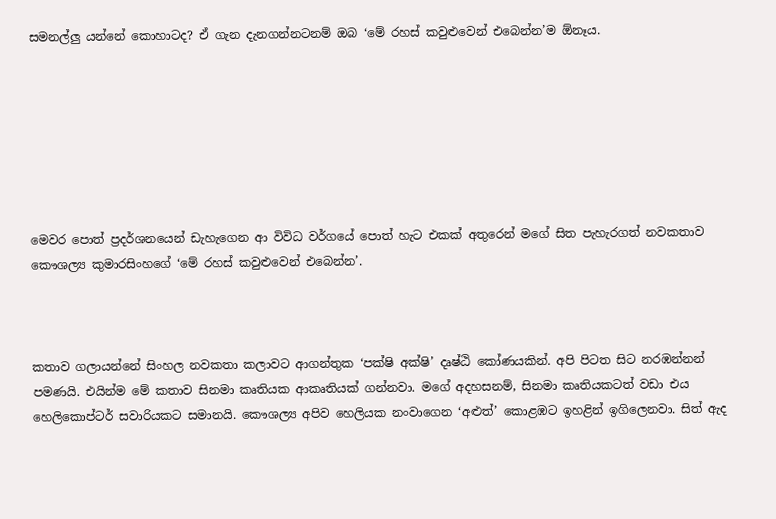සමනල්ලු යන්නේ කොහාටද? ඒ ගැන දැනගන්නටනම් ඔබ ‘මේ රහස් කවුළුවෙන් එබෙන්න’ම ඕනෑය.







මෙවර පොත් ප්‍රදර්ශනයෙන් ඩැහැගෙන ආ විවිධ වර්ගයේ පොත් හැට එකක් අතුරෙන් මගේ සිත පැහැරගත් නවකතාව කෞශල්‍ය කුමාරසිංහගේ ‘මේ රහස් කවුළුවෙන් එබෙන්න’.



කතාව ගලායන්නේ සිංහල නවකතා කලාවට ආගන්තුක ‘පක්ෂි අක්ෂි’ දෘෂ්ඨි කෝණයකින්. අපි පිටත සිට නරඹන්නන් පමණයි. එයින්ම මේ කතාව සිනමා කෘතියක ආකෘතියක් ගන්නවා. මගේ අදහසනම්, සිනමා කෘතියකටත් වඩා එය හෙලිකොප්ටර් සවාරියකට සමානයි. කෞශල්‍ය අපිව හෙලියක නංවාගෙන ‘අළුත්’ කොළඹට ඉහළින් ඉගිලෙනවා. සිත් ඇද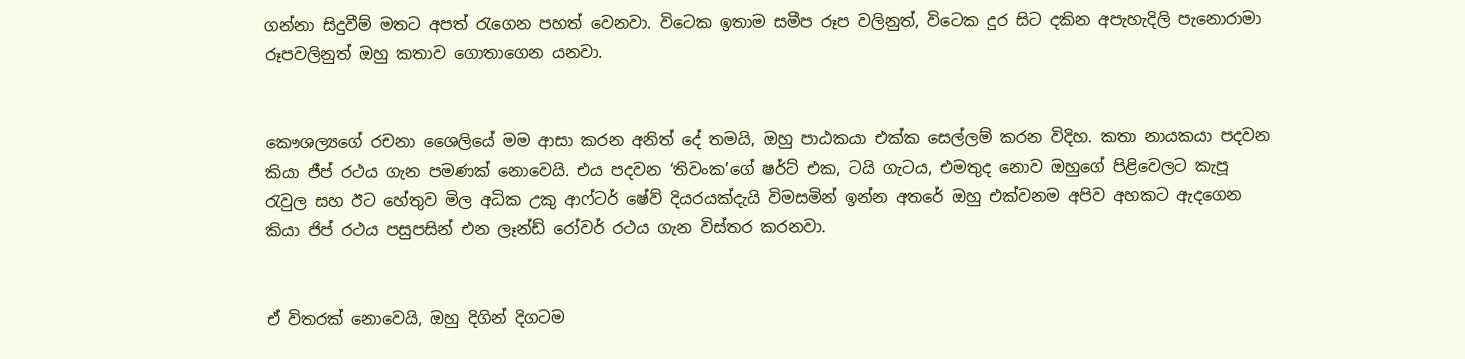ගන්නා සිදුවීම් මතට අපත් රැගෙන පහත් වෙනවා. විටෙක ඉතාම සමීප රූප වලිනුත්, විටෙක දුර සිට දකින අපැහැදිලි පැනොරාමා රූපවලිනුත් ඔහු කතාව ගොතාගෙන යනවා.


කෞශල්‍යගේ රචනා ශෛලියේ මම ආසා කරන අනිත් දේ තමයි, ඔහු පාඨකයා එක්ක සෙල්ලම් කරන විදිහ. කතා නායකයා පදවන කියා ජීප් රථය ගැන පමණක් නොවෙයි. එය පදවන ‘තිවංක’ගේ ෂර්ට් එක, ටයි ගැටය, එමතුද නොව ඔහුගේ පිළිවෙලට කැපූ රැවුල සහ ඊට හේතුව මිල අධික උකු ආෆ්ටර් ෂේව් දියරයක්දැයි විමසමින් ඉන්න අතරේ ඔහු එක්වනම අපිව අහකට ඇදගෙන කියා ජිප් රථය පසුපසින් එන ලෑන්ඩ් රෝවර් රථය ගැන විස්තර කරනවා.


ඒ විතරක් නොවෙයි, ඔහු දිගින් දිගටම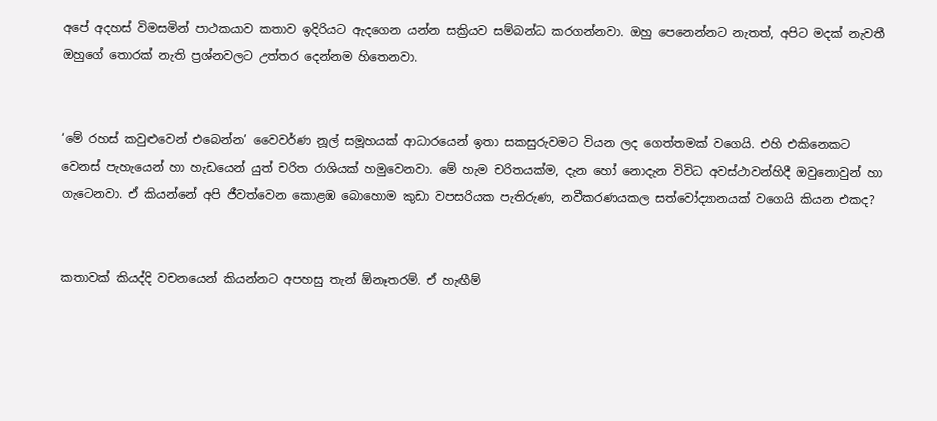අපේ අදහස් විමසමින් පාථකයාව කතාව ඉදිරියට ඇදගෙන යන්න සක්‍රියව සම්බන්ධ කරගන්නවා. ඔහු පෙනෙන්නට නැතත්, අපිට මදක් නැවතී ඔහුගේ තොරක් නැති ප්‍රශ්නවලට උත්තර දෙන්නම හිතෙනවා.


‘මේ රහස් කවුළුවෙන් එබෙන්න’ වෛවර්ණ නූල් සමූහයක් ආධාරයෙන් ඉතා සකසුරුවමට වියන ලද ගෙත්තමක් වගෙයි. එහි එකිනෙකට වෙනස් පැහැයෙන් හා හැඩයෙන් යුත් චරිත රාශියක් හමුවෙනවා. මේ හැම චරිතයක්ම, දැන හෝ නොදැන විවිධ අවස්ථාවන්හිදී ඔවුනොවුන් හා ගැටෙනවා. ඒ කියන්නේ අපි ජීවත්වෙන කොළඹ බොහොම කුඩා වපසරියක පැතිරුණ, නවීකරණයකල සත්වෝද්‍යානයක් වගෙයි කියන එකද?


කතාවක් කියද්දි වචනයෙන් කියන්නට අපහසු තැන් ඕනෑතරම්. ඒ හැඟීම්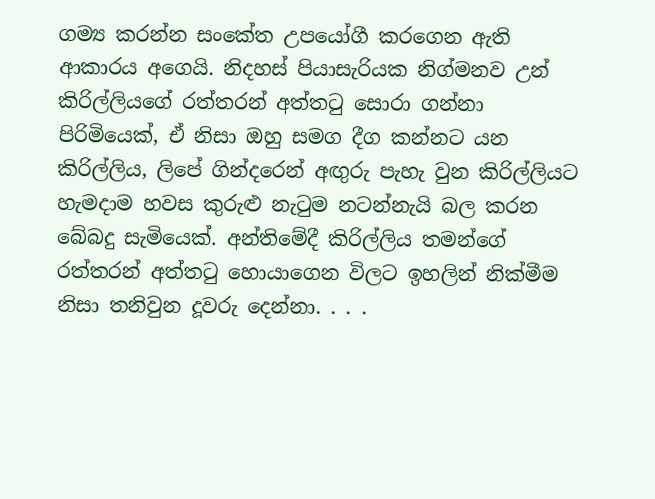ගම්‍ය කරන්න සංකේත උපයෝගී කරගෙන ඇති ආකාරය අගෙයි. නිදහස් පියාසැරියක නිග්මනව උන් කිරිල්ලියගේ රත්තරන් අත්තටු සොරා ගන්නා පිරිමියෙක්, ඒ නිසා ඔහු සමග දීග කන්නට යන කිරිල්ලිය, ලිපේ ගින්දරෙන් අඟුරු පැහැ වුන කිරිල්ලියට හැමදාම හවස කුරුළු නැටුම නටන්නැයි බල කරන බේබදු සැමියෙක්. අන්තිමේදී කිරිල්ලිය තමන්ගේ රත්තරන් අත්තටු හොයාගෙන විලට ඉහලින් නික්මීම නිසා තනිවුන දූවරු දෙන්නා. . . .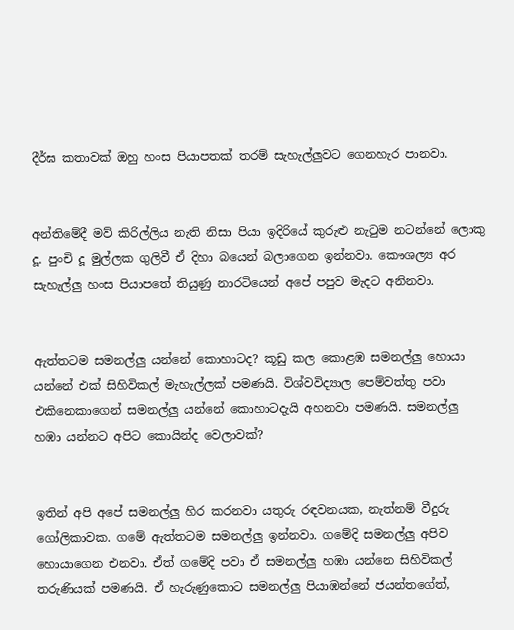දීර්ඝ කතාවක් ඔහු හංස පියාපතක් තරම් සැහැල්ලුවට ගෙනහැර පානවා.


අන්තිමේදී මව් කිරිල්ලිය නැති නිසා පියා ඉදිරියේ කුරුළු නැටුම නටන්නේ ලොකු දූ. පුංචි දූ මුල්ලක ගුලිවී ඒ දිහා බයෙන් බලාගෙන ඉන්නවා. කෞශල්‍ය අර සැහැල්ලු හංස පියාපතේ තියුණු නාරටියෙන් අපේ පපුව මැදට අනිනවා.


ඇත්තටම සමනල්ලු යන්නේ කොහාටද? කූඩු කල කොළඹ සමනල්ලු හොයා යන්නේ එක් සිහිවිකල් මැහැල්ලක් පමණයි. විශ්වවිද්‍යාල පෙම්වත්තු පවා එකිනෙකාගෙන් සමනල්ලු යන්නේ කොහාටදැයි අහනවා පමණයි. සමනල්ලු හඹා යන්නට අපිට කොයින්ද වෙලාවක්?


ඉතින් අපි අපේ සමනල්ලු හිර කරනවා යතුරු රඳවනයක, නැත්නම් වීදුරු ගෝලිකාවක. ගමේ ඇත්තටම සමනල්ලු ඉන්නවා. ගමේදි සමනල්ලු අපිව හොයාගෙන එනවා. ඒත් ගමේදි පවා ඒ සමනල්ලු හඹා යන්නෙ සිහිවිකල් තරුණියක් පමණයි. ඒ හැරුණුකොට සමනල්ලු පියාඹන්නේ ජයන්තගේත්,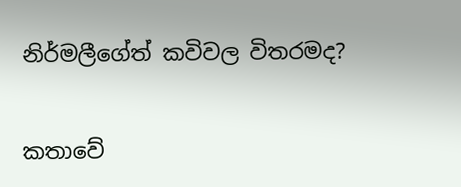නිර්මලීගේත් කවිවල විතරමද?


කතාවේ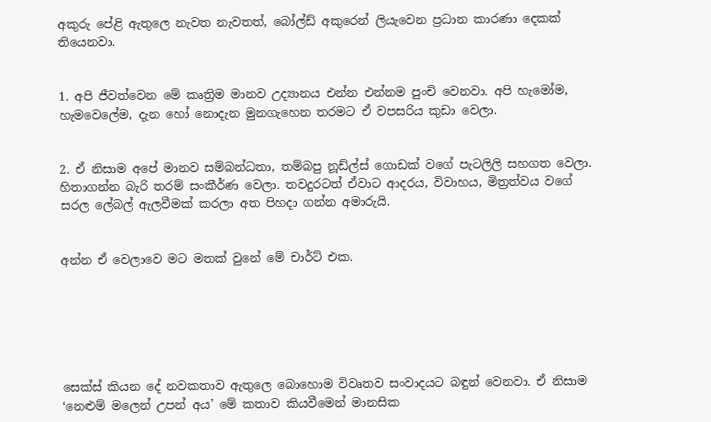අකුරු පේළි ඇතුලෙ නැවත නැවතත්, බෝල්ඩ් අකුරෙන් ලියැවෙන ප්‍රධාන කාරණා දෙකක් තියෙනවා.


1. අපි ජීවත්වෙන මේ කෘත්‍රිම මානව උද්‍යානය එන්න එන්නම පුංචි වෙනවා. අපි හැමෝම, හැමවෙලේම, දැන හෝ නොදැන මුනගැහෙන තරමට ඒ වපසරිය කුඩා වෙලා.


2. ඒ නිසාම අපේ මානව සම්බන්ධතා, තම්බපු නූඩ්ල්ස් ගොඩක් වගේ පැටලිලි සහගත වෙලා. හිතාගන්න බැරි තරම් සංකීර්ණ වෙලා. තවදුරටත් ඒවාට ආදරය, විවාහය, මිත්‍රත්වය වගේ සරල ලේබල් ඇලවීමක් කරලා අත පිහදා ගන්න අමාරුයි.


අන්න ඒ වෙලාවෙ මට මතක් වුනේ මේ චාර්ට් එක.






සෙක්ස් කියන දේ නවකතාව ඇතුලෙ බොහොම විවෘතව සංවාදයට බඳුන් වෙනවා. ඒ නිසාම ‘නෙළුම් මලෙන් උපන් අය’ මේ කතාව කියවීමෙන් මානසික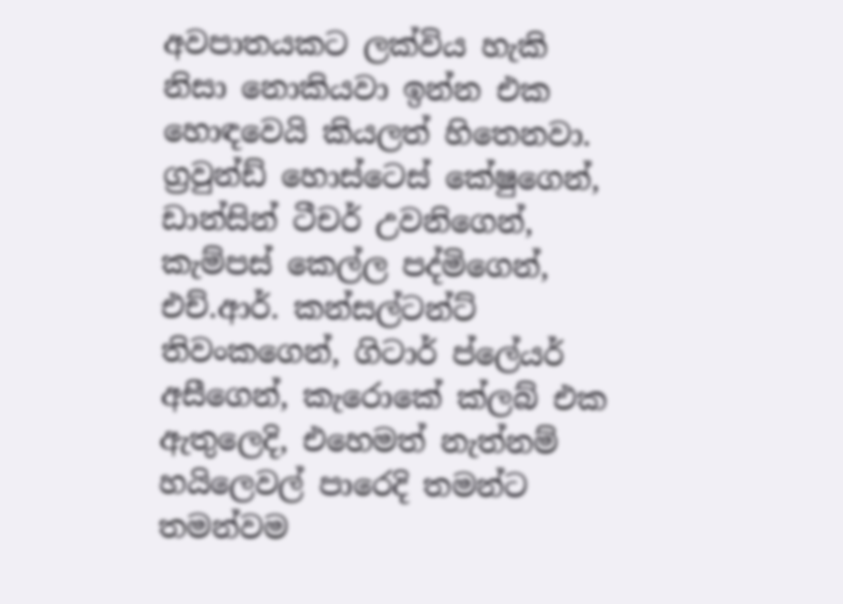අවපාතයකට ලක්විය හැකි නිසා නොකියවා ඉන්න එක හොඳවෙයි කියලත් හිතෙනවා. ග්‍රවුන්ඩ් හොස්ටෙස් කේෂුගෙන්, ඩාන්සින් ටීචර් උවනිගෙන්, කැම්පස් කෙල්ල පද්මිගෙන්, එච්.ආර්. කන්සල්ටන්ට් තිවංකගෙන්, ගිටාර් ප්ලේයර් අසීගෙන්, කැරොකේ ක්ලබ් එක ඇතුලෙදි, එහෙමත් නැත්නම් හයිලෙවල් පාරෙදි තමන්ට තමන්වම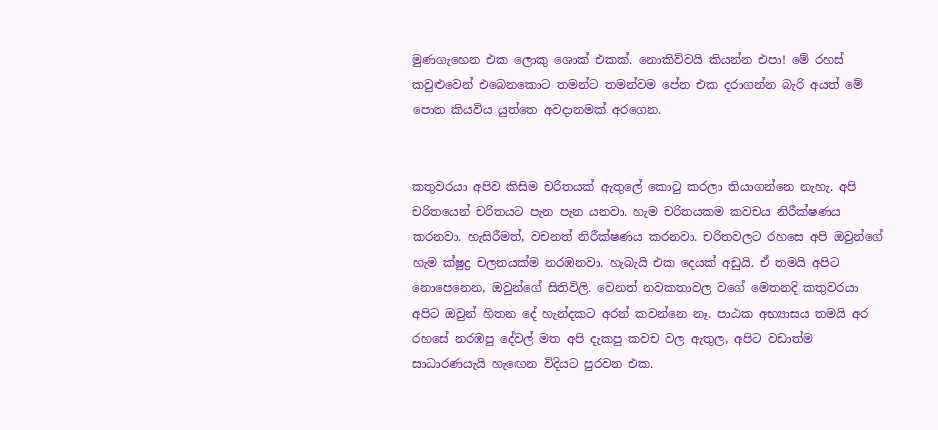මුණගැහෙන එක ලොකු ශොක් එකක්. නොකිව්වයි කියන්න එපා! මේ රහස් කවුළුවෙන් එබෙනකොට තමන්ට තමන්වම පේන එක දරාගන්න බැරි අයත් මේ පොත කියවිය යුත්තෙ අවදානමක් අරගෙන.


කතුවරයා අපිව කිසිම චරිතයක් ඇතුලේ කොටු කරලා තියාගන්නෙ නැහැ. අපි චරිතයෙන් චරිතයට පැන පැන යනවා. හැම චරිතයකම කවචය නිරීක්ෂණය කරනවා. හැසිරීමත්, වචනත් නිරීක්ෂණය කරනවා. චරිතවලට රහසෙ අපි ඔවුන්ගේ හැම ක්ෂුද්‍ර චලනයක්ම නරඹනවා. හැබැයි එක දෙයක් අඩුයි. ඒ තමයි අපිට නොපෙනෙන, ඔවුන්ගේ සිතිවිලි. වෙනත් නවකතාවල වගේ මෙතනදි කතුවරයා අපිට ඔවුන් හිතන දේ හැන්දකට අරන් කවන්නෙ නෑ. පාඨක අභ්‍යාසය තමයි අර රහසේ නරඹපු දේවල් මත අපි දැකපු කවච වල ඇතුල, අපිට වඩාත්ම සාධාරණයැයි හැඟෙන විදියට පුරවන එක.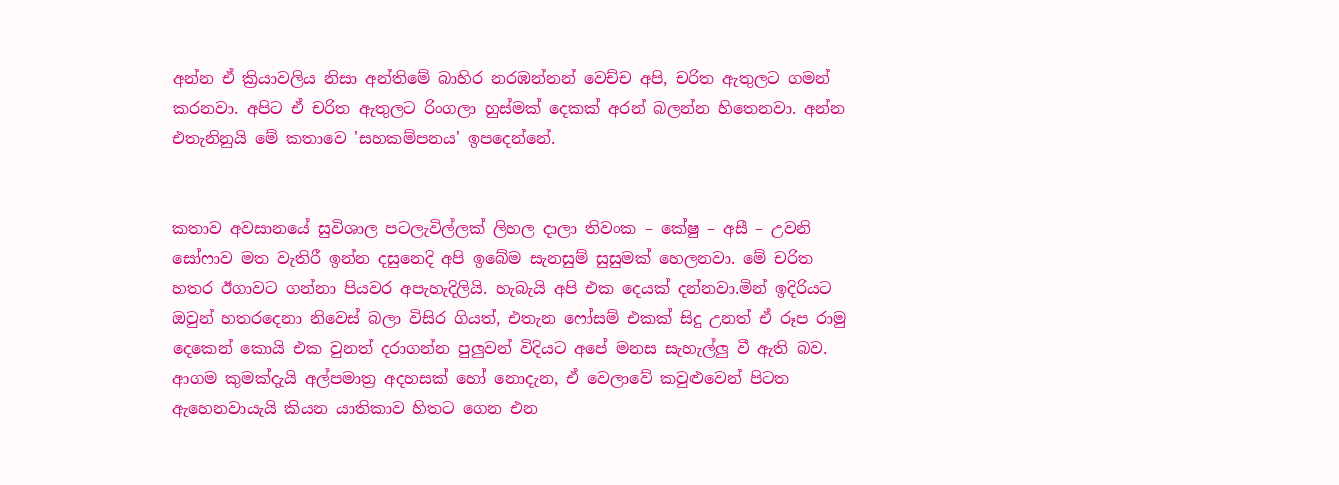අන්න ඒ ක්‍රියාවලිය නිසා අන්තිමේ බාහිර නරඹන්නන් වෙච්ච අපි, චරිත ඇතුලට ගමන් කරනවා. අපිට ඒ චරිත ඇතුලට රිංගලා හුස්මක් දෙකක් අරන් බලන්න හිතෙනවා. අන්න එතැනිනුයි මේ කතාවෙ 'සහකම්පනය' ඉපදෙන්නේ.


කතාව අවසානයේ සුවිශාල පටලැවිල්ලක් ලිහල දාලා තිවංක – කේෂු – අසී – උවනි සෝෆාව මත වැතිරී ඉන්න දසුනෙදි අපි ඉබේම සැනසුම් සුසුමක් හෙලනවා. මේ චරිත හතර ඊගාවට ගන්නා පියවර අපැහැදිලියි. හැබැයි අපි එක දෙයක් දන්නවා.මින් ඉදිරියට ඔවුන් හතරදෙනා නිවෙස් බලා විසිර ගියත්, එතැන ෆෝසම් එකක් සිදු උනත් ඒ රූප රාමු දෙකෙන් කොයි එක වුනත් දරාගන්න පුලුවන් විදියට අපේ මනස සැහැල්ලු වී ඇති බව. ආගම කුමක්දැයි අල්පමාත්‍ර අදහසක් හෝ නොදැන, ඒ වෙලාවේ කවුළුවෙන් පිටත ඇහෙනවායැයි කියන යාතිකාව හිතට ගෙන එන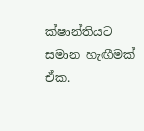ක්ෂාන්තියට සමාන හැඟීමක් ඒක.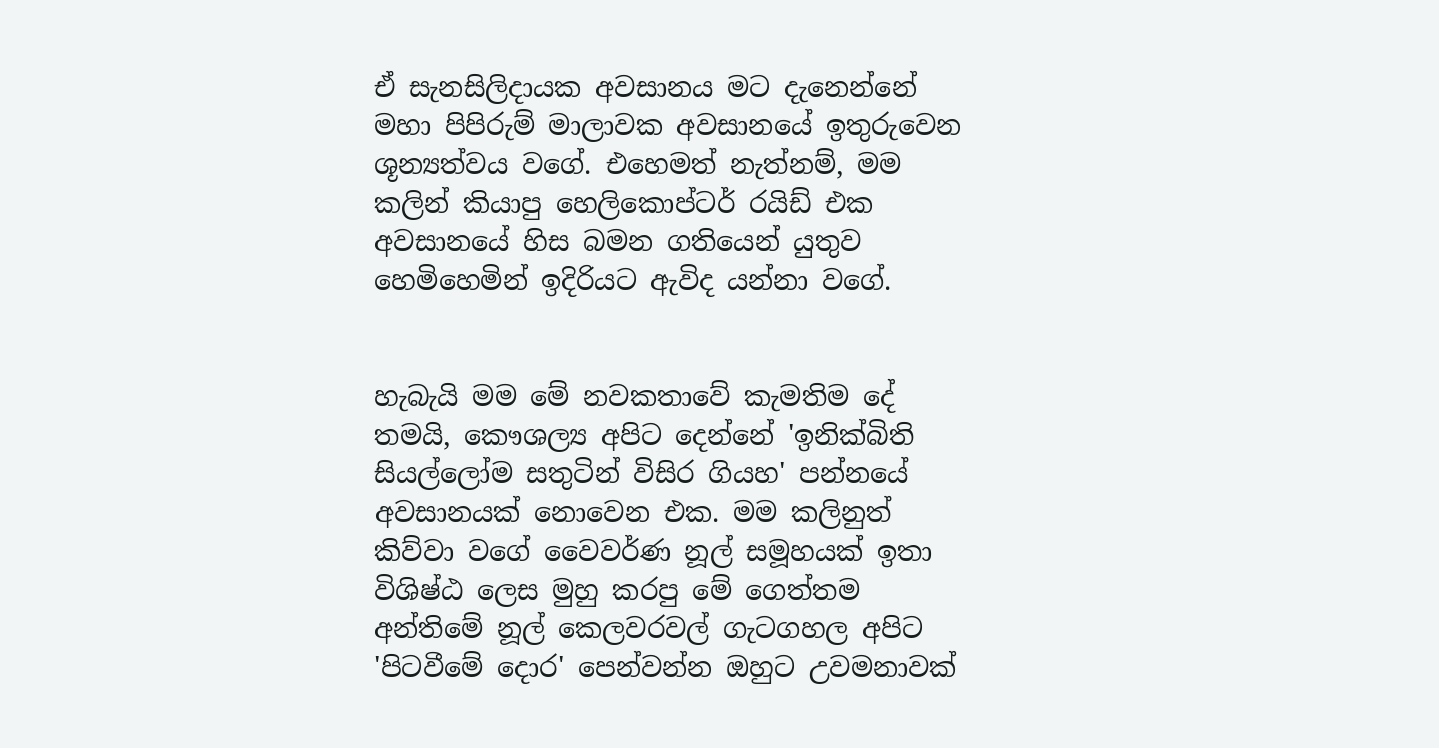ඒ සැනසිලිදායක අවසානය මට දැනෙන්නේ මහා පිපිරුම් මාලාවක අවසානයේ ඉතුරුවෙන ශූන්‍යත්වය වගේ. එහෙමත් නැත්නම්, මම කලින් කියාපු හෙලිකොප්ටර් රයිඩ් එක අවසානයේ හිස බමන ගතියෙන් යුතුව හෙමිහෙමින් ඉදිරියට ඇවිද යන්නා වගේ.


හැබැයි මම මේ නවකතාවේ කැමතිම දේ තමයි, කෞශල්‍ය අපිට දෙන්නේ 'ඉනික්බිති සියල්ලෝම සතුටින් විසිර ගියහ' පන්නයේ අවසානයක් නොවෙන එක. මම කලිනුත් කිව්වා වගේ වෛවර්ණ නූල් සමූහයක් ඉතා විශිෂ්ඨ ලෙස මුහු කරපු මේ ගෙත්තම අන්තිමේ නූල් කෙලවරවල් ගැටගහල අපිට 'පිටවීමේ දොර' පෙන්වන්න ඔහුට උවමනාවක්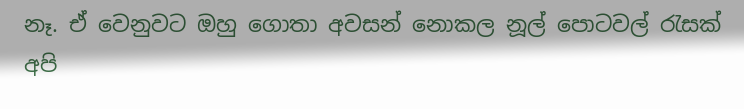නෑ. ඒ වෙනුවට ඔහු ගොතා අවසන් නොකල නූල් පොටවල් රැසක් අපි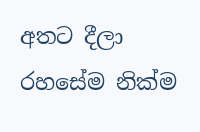අතට දීලා රහසේම නික්ම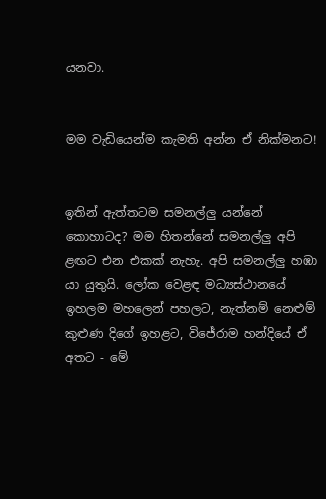යනවා.


මම වැඩියෙන්ම කැමති අන්න ඒ නික්මනට!


ඉතින් ඇත්තටම සමනල්ලු යන්නේ කොහාටද? මම හිතන්නේ සමනල්ලු අපි ළඟට එන එකක් නැහැ. අපි සමනල්ලු හඹා යා යුතුයි. ලෝක වෙළඳ මධ්‍යස්ථානයේ ඉහලම මහලෙන් පහලට, නැත්නම් නෙළුම් කුළුණ දිගේ ඉහළට, විජේරාම හන්දියේ ඒ අතට - මේ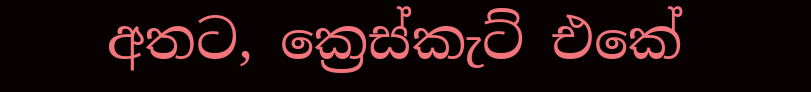අතට, ක්‍රෙස්කැට් එකේ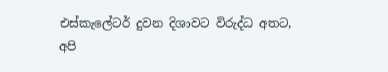එස්කැලේටර් දුවන දිශාවට විරුද්ධ අතට, අපි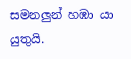සමනලුන් හඹා යා යුතුයි.